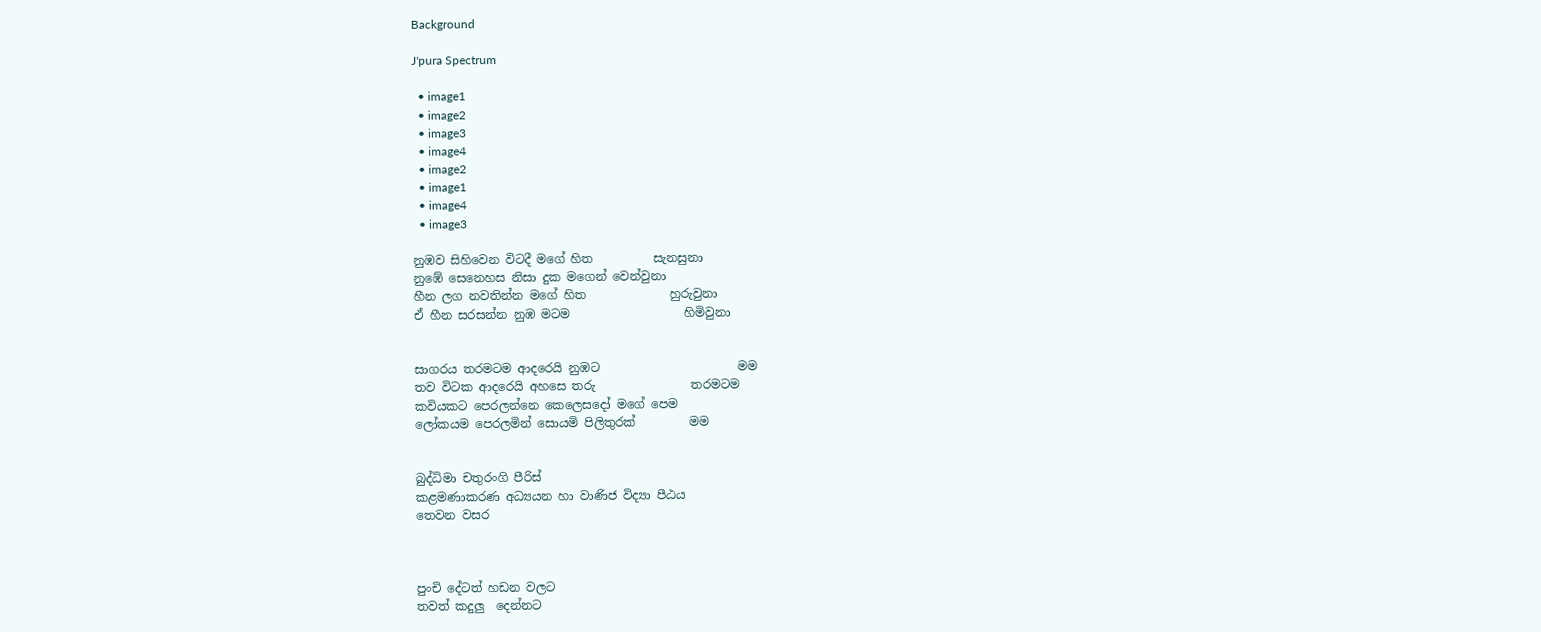Background

J'pura Spectrum

  • image1
  • image2
  • image3
  • image4
  • image2
  • image1
  • image4
  • image3

නුඹව සිහිවෙන විටදී මගේ හිත          සැනසුනා
නුඹේ සෙනෙහස නිසා දුක මගෙන් වෙන්වුනා
හීන ලග නවතින්න මගේ හිත              හුරුවුනා
ඒ හීන සරසන්න නුඹ මටම                   හිමිවුනා


සාගරය තරමටම ආදරෙයි නුඹට                       මම
තව විටක ආදරෙයි අහසෙ තරු                තරමටම
කවියකට පෙරලන්නෙ කෙලෙසදෝ මගේ පෙම
ලෝකයම පෙරලමින් සොයමි පිලිතුරක්         මම


බුද්ධිමා චතුරංගි පීරිස්
කළමණාකරණ අධ්‍යයන හා වාණිජ විද්‍යා පීඨය
තෙවන වසර



පුංචි දේටත් හඩන වලට
තවත් කදුලු  දෙන්නට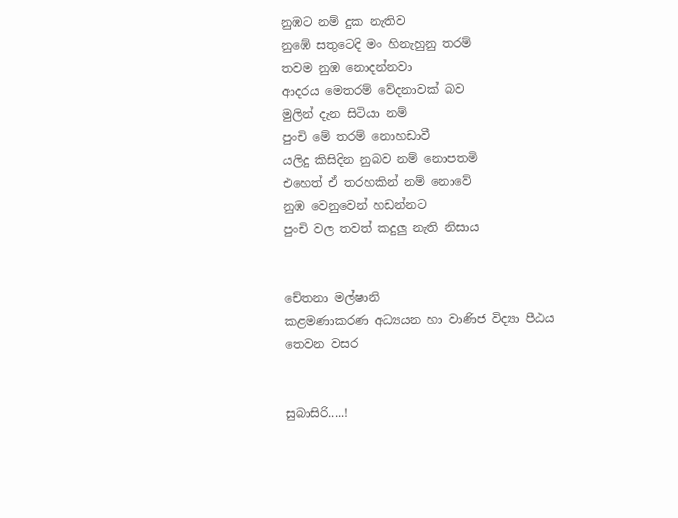නුඹට නම් දුක නැතිව
නුඹේ සතුටෙදි මං හිනැහුනු තරම්
තවම නුඹ නොදන්නවා
ආදරය මෙතරම් වේදනාවක් බව
මුලින් දැන සිටියා නම්
පුංචි මේ තරම් නොහඩාවී
යලිදු කිසිදින නුබව නම් නොපතමි
එහෙත් ඒ තරහකින් නම් නොවේ
නුඹ වෙනුවෙන් හඩන්නට
පුංචි වල තවත් කදුලු නැති නිසාය


චේතනා මල්ෂානි
කළමණාකරණ අධ්‍යයන හා වාණිජ විද්‍යා පීඨය
තෙවන වසර


සුබාසිරි.....!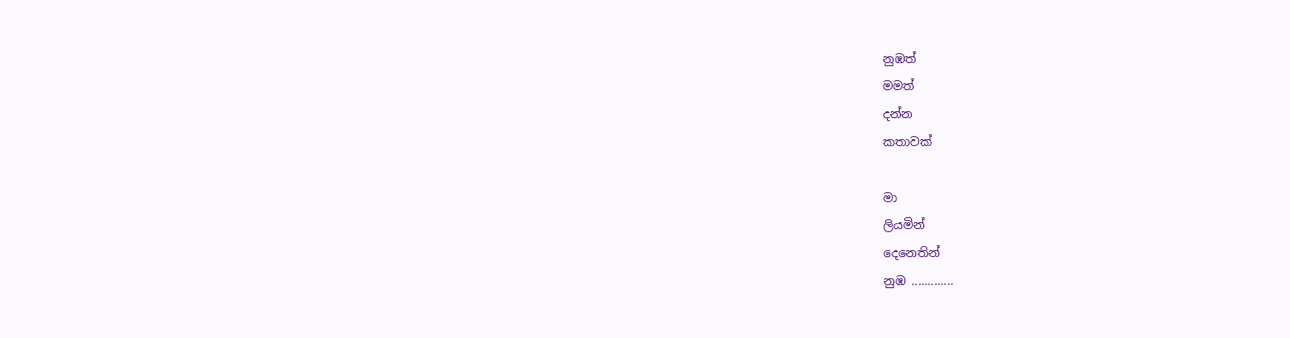නුඹත්
මමත්
දන්න
කතාවක්

මා
ලියමින්
දෙනෙතින්
නුඹ .............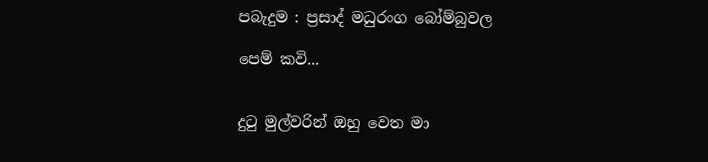පබැදුම : ප්‍රසාද් මධුරංග බෝම්බුවල

පෙම් කවි...


දුටු මුල්වරින් ඔහු වෙත මා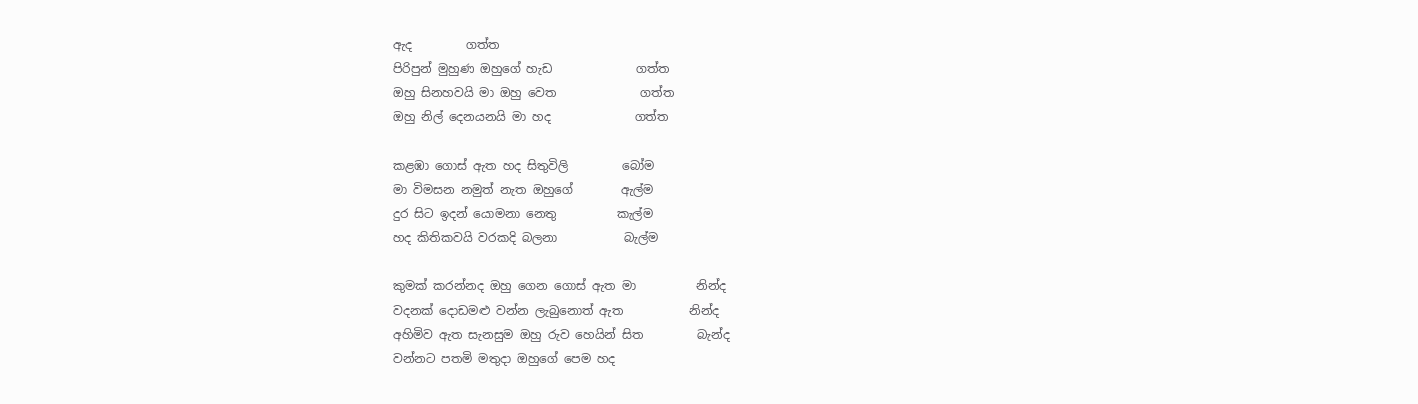ඇද         ගත්ත
පිරිපුන් මුහුණ ඔහුගේ හැඩ              ගත්ත
ඔහු සිනහවයි මා ඔහු වෙත              ගත්ත
ඔහු නිල් දෙනයනයි මා හද              ගත්ත

කළඹා ගොස් ඇත හද සිතුවිලි         බෝම
මා විමසන නමුත් නැත ඔහුගේ        ඇල්ම
දුර සිට ඉදන් යොමනා නෙතු          කැල්ම
හද කිතිකවයි වරකදි බලනා           බැල්ම

කුමක් කරන්නද ඔහු ගෙන ගොස් ඇත මා          නින්ද
වදනක් දොඩමළු වන්න ලැබුනොත් ඇත           නින්ද
අහිමිව ඇත සැනසුම ඔහු රුව හෙයින් සිත         බැන්ද
වන්නට පතමි මතුදා ඔහුගේ පෙම හද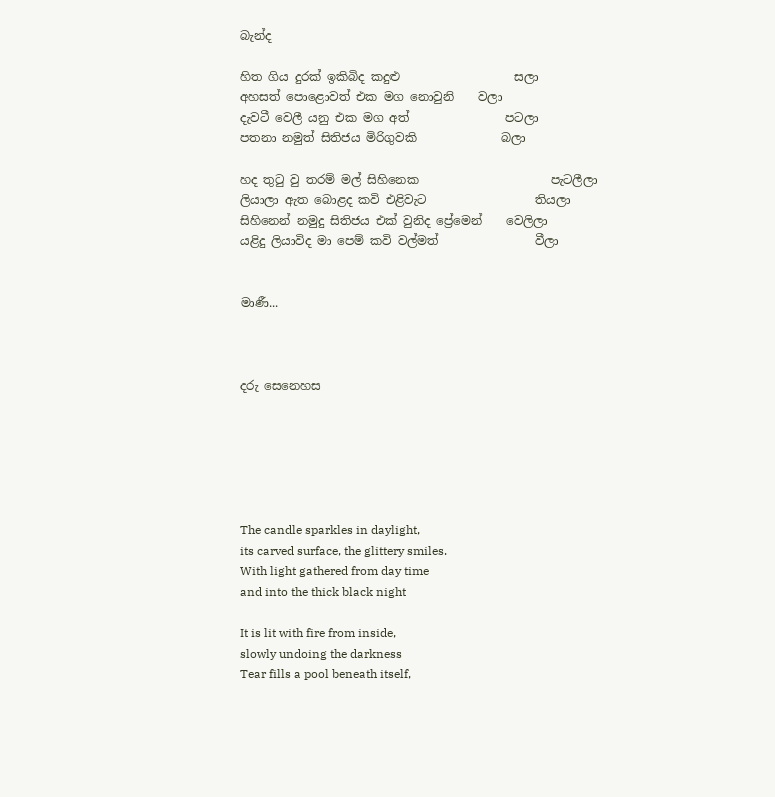බැන්ද

හිත ගිය දුරක් ඉකිබිද කදුළු                   සලා
අහසත් පොළොවත් එක මග නොවුනි    වලා
දැවටී වෙලී යනු එක මග අත්                පටලා
පතනා නමුත් සිතිජය මිරිගුවකි              බලා

හද තුටු වු තරම් මල් සිහිනෙක                      පැටලීලා
ලියාලා ඇත බොළද කවි එළිවැට                  තියලා
සිහිනෙන් නමුදු සිතිජය එක් වුනිද ප්‍රේමෙන්    වෙලිලා
යළිදු ලියාවිද මා පෙම් කවි වල්මත්                වීලා


මාණී...



දරු සෙන‍ෙහස






The candle sparkles in daylight,
its carved surface, the glittery smiles.
With light gathered from day time
and into the thick black night

It is lit with fire from inside,
slowly undoing the darkness
Tear fills a pool beneath itself,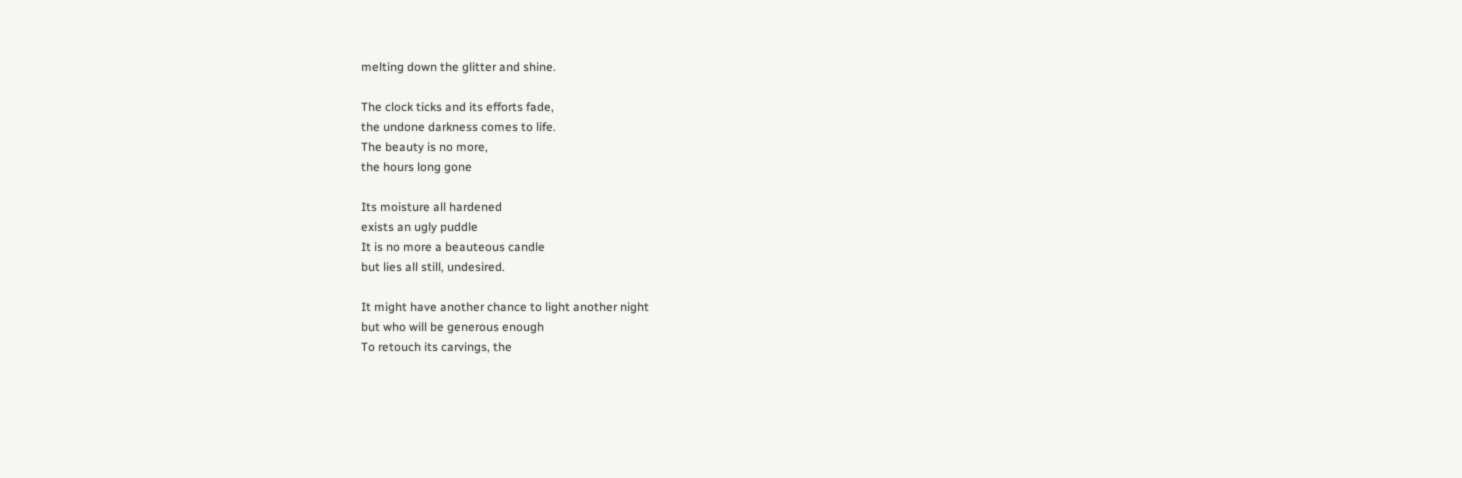melting down the glitter and shine.

The clock ticks and its efforts fade,
the undone darkness comes to life.
The beauty is no more,
the hours long gone

Its moisture all hardened
exists an ugly puddle
It is no more a beauteous candle
but lies all still, undesired.

It might have another chance to light another night
but who will be generous enough
To retouch its carvings, the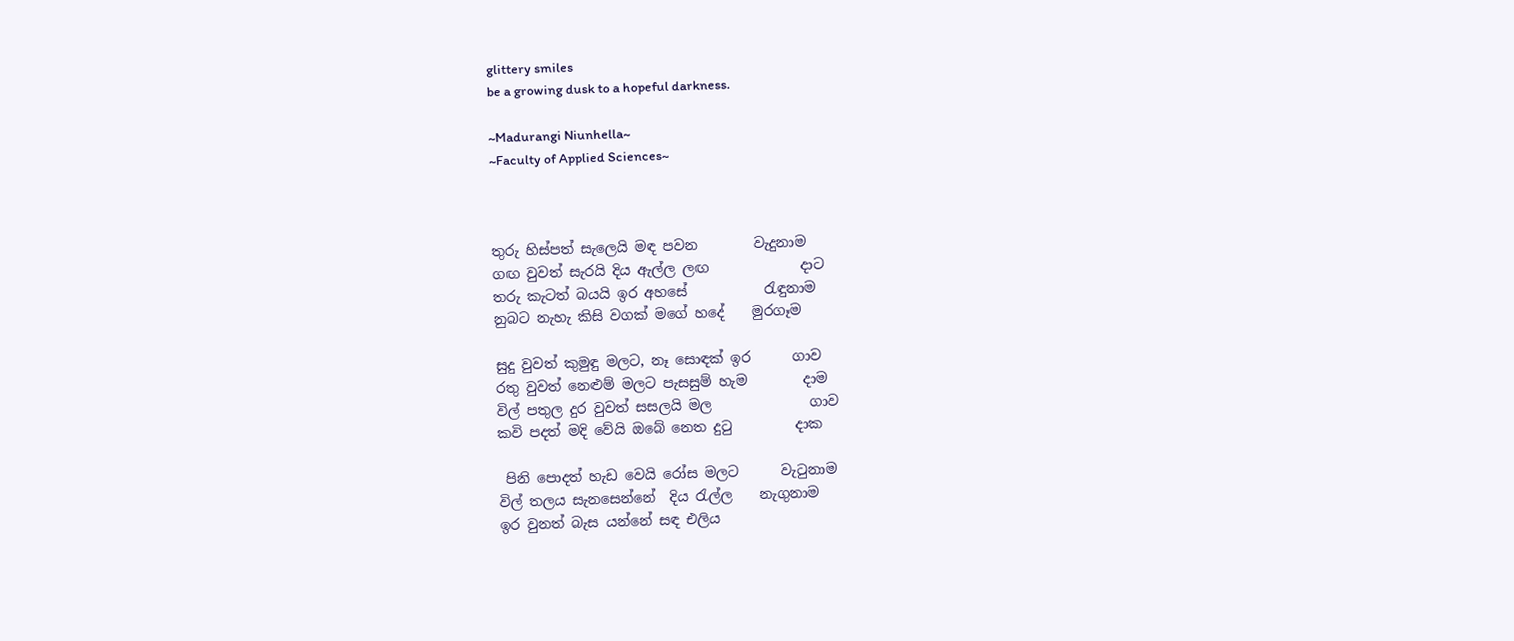glittery smiles
be a growing dusk to a hopeful darkness.

~Madurangi Niunhella~
~Faculty of Applied Sciences~



තුරු හිස්පත් සැලෙයි මඳ පවන        වැදුනාම
ගඟ වුවත් සැරයි දිය ඇල්ල ලඟ             දාට
තරු කැටත් බයයි ඉර අහසේ           රැඳුනාම
නුබට නැහැ කිසි වගක් මගේ හදේ    මුරගෑම

සුදු වුවත් කුමුඳු මලට, නෑ සොඳක් ඉර      ගාව
රතු වුවත් නෙළුම් මලට පැසසුම් හැම        දාම
විල් පතුල දුර වුවත් සසලයි මල              ගාව
කවි පදත් මදි වේයි ඔබේ නෙත දුටු         දාක

 පිනි පොදත් හැඩ වෙයි රෝස මලට      වැටුනාම
විල් තලය සැනසෙන්නේ  දිය රැල්ල    නැගුනාම
ඉර වුනත් බැස යන්නේ සඳ එලිය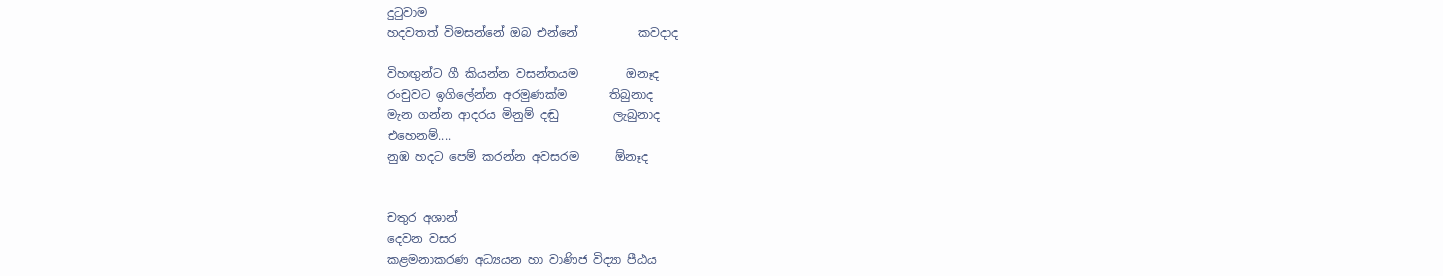දුටුවාම
හදවතත් විමසන්නේ ඔබ එන්නේ          කවදාද

විහඟුන්ට ගී කියන්න වසන්තයම        ඔනෑද
රංචුවට ඉගිලේන්න අරමුණක්ම       තිබුනාද
මැන ගන්න ආදරය මිනුම් දඬු         ලැබුනාද
එහෙනම්....
නුඹ හදට පෙම් කරන්න අවසරම      ඕනෑද


චතුර අශාන්
දෙවන වසර
කළමනාකරණ අධ්‍යයන හා වාණිජ විද්‍යා පීඨය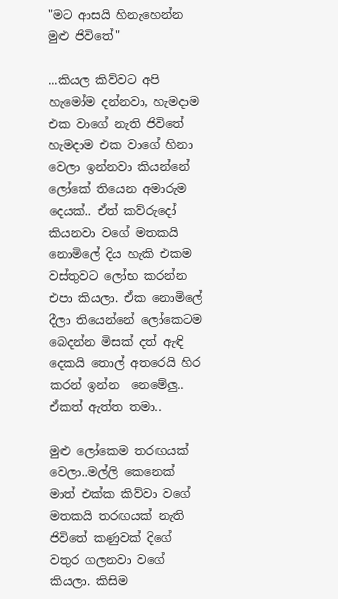"මට ආසයි හිනැහෙන්න මුළු ජිවිතේ"

...කියල කිව්වට අපි හැමෝම දන්නවා, හැමදාම එක වාගේ නැති ජිවිතේ හැමදාම එක වාගේ හිනා වෙලා ඉන්නවා කියන්නේ ලෝකේ තියෙන අමාරුම දෙයක්.. ඒත් කව්රුදෝ කියනවා වගේ මතකයි නොමිලේ දිය හැකි එකම වස්තුවට ලෝභ කරන්න එපා කියලා. ඒක නොමිලේ දීලා තියෙන්නේ ලෝකෙටම බෙදන්න මිසක් දත් ඇඳි දෙකයි තොල් අතරෙයි හිර කරන් ඉන්න  නෙමේලු.. ඒකත් ඇත්ත තමා..

මුළු ලෝකෙම තරඟයක් වෙලා..මල්ලි කෙනෙක් මාත් එක්ක කිව්වා වගේ මතකයි තරඟයක් නැති ජිවිතේ කණුවක් දිගේ වතුර ගලනවා වගේ කියලා. කිසිම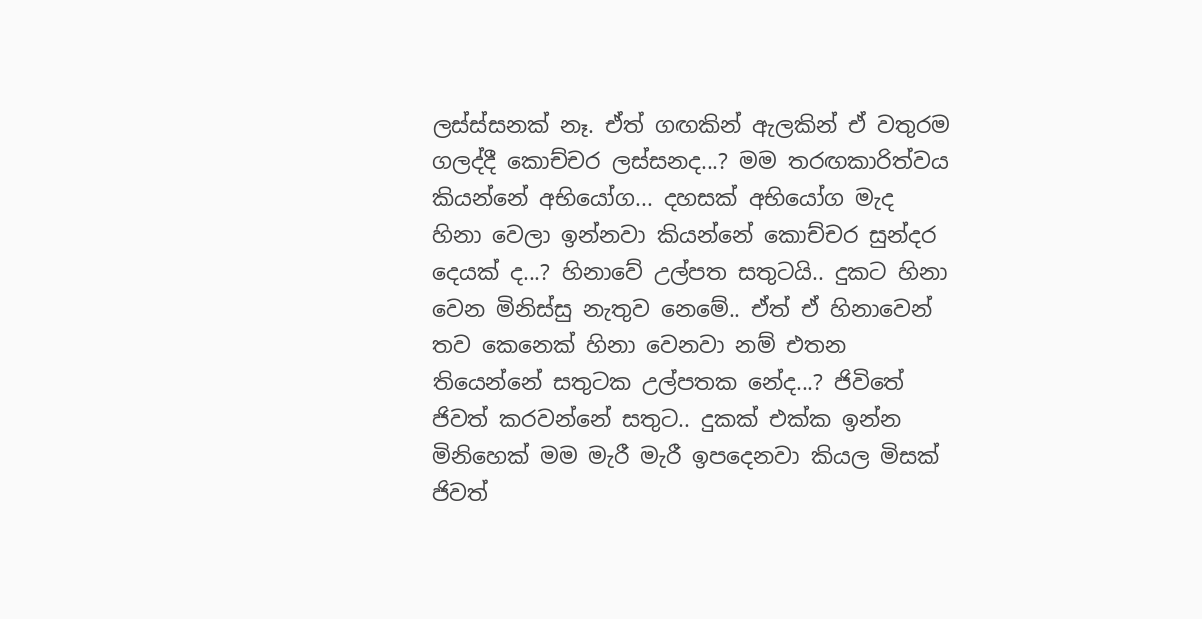ලස්ස්සනක් නෑ. ඒත් ගඟකින් ඇලකින් ඒ වතුරම ගලද්දී කොච්චර ලස්සනද...? මම තරඟකාරිත්වය කියන්නේ අභියෝග... දහසක් අභියෝග මැද හිනා වෙලා ඉන්නවා කියන්නේ කොච්චර සුන්දර දෙයක් ද...? හිනාවේ උල්පත සතුටයි.. දුකට හිනා වෙන මිනිස්සු නැතුව නෙමේ.. ඒත් ඒ හිනාවෙන් තව කෙනෙක් හිනා වෙනවා නම් එතන තියෙන්නේ සතුටක උල්පතක නේද...? ජිවිතේ ජිවත් කරවන්නේ සතුට.. දුකක් එක්ක ඉන්න මිනිහෙක් මම මැරී මැරී ඉපදෙනවා කියල මිසක් ජිවත්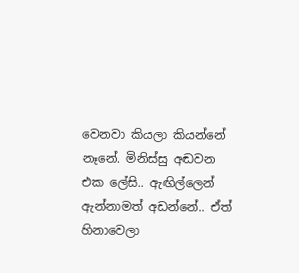වෙනවා කියලා කියන්නේ නෑනේ. මිනිස්සු අඬවන එක ලේසි.. ඇඟිල්ලෙන් ඇන්නාමත් අඩන්නේ.. ඒත් හිනාවෙලා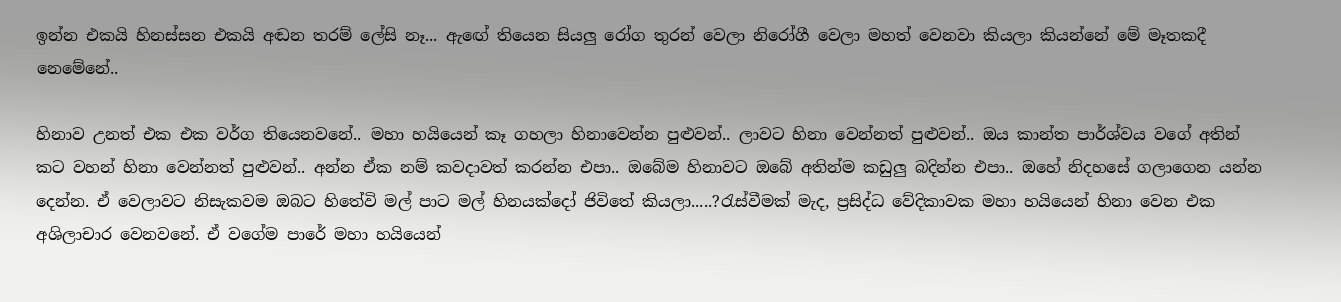ඉන්න එකයි හිනස්සන එකයි අඬන තරම් ලේසි නෑ... ඇඟේ තියෙන සියලු රෝග තුරන් වෙලා නිරෝගී වෙලා මහත් වෙනවා කියලා කියන්නේ මේ මෑතකදී නෙමේනේ..

හිනාව උනත් එක එක වර්ග තියෙනවනේ.. මහා හයියෙන් කෑ ගහලා හිනාවෙන්න පුළුවන්.. ලාවට හිනා වෙන්නත් පුළුවන්.. ඔය කාන්ත පාර්ශ්වය වගේ අතින් කට වහන් හිනා වෙන්නත් පුළුවන්.. අන්න ඒක නම් කවදාවත් කරන්න එපා.. ඔබේම හිනාවට ඔබේ අතින්ම කඩුලු බදින්න එපා.. ඔහේ නිදහසේ ගලාගෙන යන්න දෙන්න. ඒ වෙලාවට නිසැකවම ඔබට හිතේවි මල් පාට මල් හිනයක්දෝ ජිවිතේ කියලා.....?රැස්වීමක් මැද, ප්‍රසිද්ධ වේදිකාවක මහා හයියෙන් හිනා වෙන එක අශිලාචාර වෙනවනේ. ඒ වගේම පාරේ මහා හයියෙන්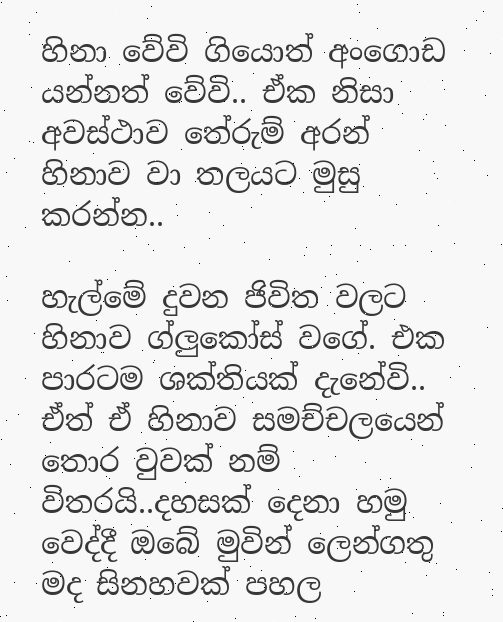හිනා වේවි ගියොත් අංගොඩ යන්නත් වේවි.. ඒක නිසා අවස්ථාව තේරුම් අරන් හිනාව වා තලයට මුසු කරන්න..

හැල්මේ දුවන ජිවිත වලට හිනාව ග්ලුකෝස් වගේ. එක පාරටම ශක්තියක් දැනේවි.. ඒත් ඒ හිනාව සමච්චලයෙන් තොර වුවක් නම් විතරයි..දහසක් දෙනා හමු වෙද්දී ඔබේ මුවින් ලෙන්ගතු මද සිනහවක් පහල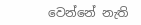වෙන්නේ නැති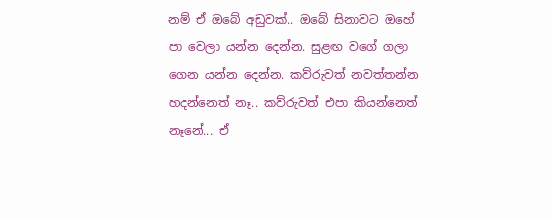නම් ඒ ඔබේ අඩුවක්.. ඔබේ සිනාවට ඔහේ පා වෙලා යන්න දෙන්න. සුළඟ වගේ ගලා ගෙන යන්න දෙන්න. කව්රුවත් නවත්තන්න හදන්නෙත් නෑ.. කව්රුවත් එපා කියන්නෙත් නෑනේ... ඒ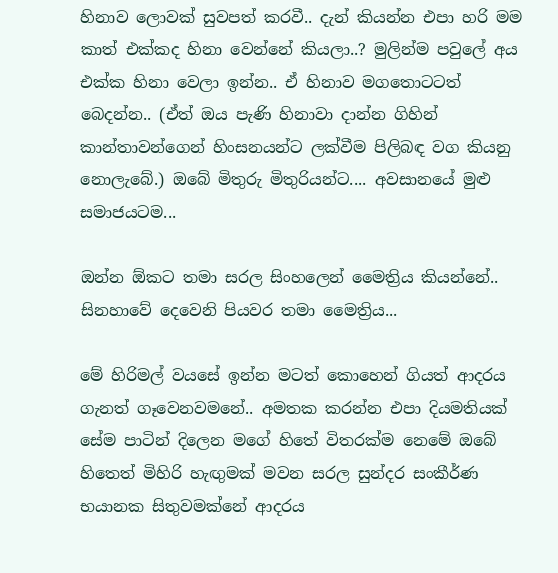හිනාව ලොවක් සුවපත් කරවී.. දැන් කියන්න එපා හරි මම කාත් එක්කද හිනා වෙන්නේ කියලා..? මුලින්ම පවුලේ අය එක්ක හිනා වෙලා ඉන්න.. ඒ හිනාව මගතොටටත් බෙදන්න.. (ඒත් ඔය පැණි හිනාවා දාන්න ගිහින් කාන්තාවන්ගෙන් හිංසනයන්ට ලක්වීම පිලිබඳ වග කියනු නොලැබේ.) ඔබේ මිතුරු මිතුරියන්ට.... අවසානයේ මුළු සමාජයටම...

ඔන්න ඕකට තමා සරල සිංහලෙන් මෛත්‍රිය කියන්නේ.. සිනහාවේ දෙවෙනි පියවර තමා මෛත්‍රිය...

මේ හිරිමල් වයසේ ඉන්න මටත් කොහෙන් ගියත් ආදරය ගැනත් ගෑවෙනවමනේ.. අමතක කරන්න එපා දියමතියක් සේම පාටින් දිලෙන මගේ හිතේ විතරක්ම නෙමේ ඔබේ හිතෙත් මිහිරි හැඟුමක් මවන සරල සුන්දර සංකීර්ණ භයානක සිතුවමක්නේ ආදරය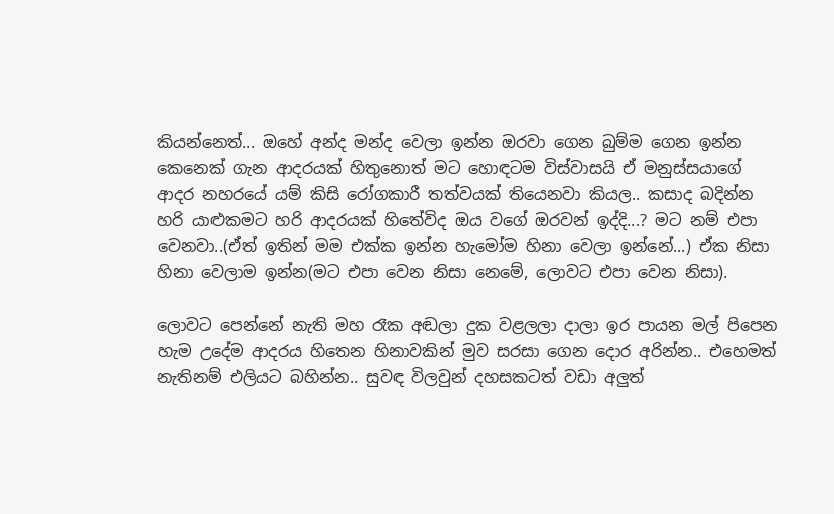කියන්නෙත්... ඔහේ අන්ද මන්ද වෙලා ඉන්න ඔරවා ගෙන බුම්ම ගෙන ඉන්න කෙනෙක් ගැන ආදරයක් හිතුනොත් මට හොඳටම විස්වාසයි ඒ මනුස්සයාගේ ආදර නහරයේ යම් කිසි රෝගකාරී තත්වයක් තියෙනවා කියල.. කසාද බදින්න හරි යාළුකමට හරි ආදරයක් හිතේවිද ඔය වගේ ඔරවන් ඉද්දි...? මට නම් එපා වෙනවා..(ඒත් ඉතින් මම එක්ක ඉන්න හැමෝම හිනා වෙලා ඉන්නේ...) ඒක නිසා හිනා වෙලාම ඉන්න(මට එපා වෙන නිසා නෙමේ, ලොවට එපා වෙන නිසා).

ලොවට පෙන්නේ නැති මහ රෑක අඬලා දුක වළලලා දාලා ඉර පායන මල් පිපෙන හැම උදේම ආදරය හිතෙන හිනාවකින් මුව සරසා ගෙන දොර අරින්න.. එහෙමත් නැතිනම් එලියට බහින්න.. සුවඳ විලවුන් දහසකටත් වඩා අලුත්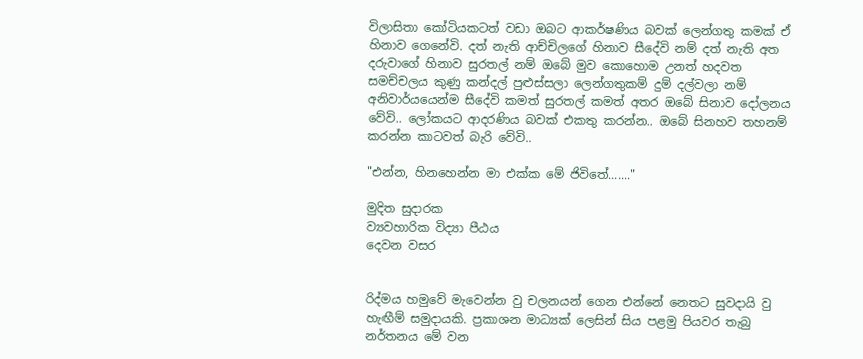විලාසිතා කෝටියකටත් වඩා ඔබට ආකර්ෂණිය බවක් ලෙන්ගතු කමක් ඒ හිනාව ගෙනේවි. දත් නැති ආච්චිලගේ හිනාව සීදේවි නම් දත් නැති අත දරුවාගේ හිනාව සුරතල් නම් ඔබේ මුව කොහොම උනත් හදවත සමච්චලය කුණු කන්දල් පුළුස්සලා ලෙන්ගතුකම් දුම් දල්වලා නම් අනිවාර්යයෙන්ම සීදේවි කමත් සුරතල් කමත් අතර ඔබේ සිනාව දෝලනය වේවි.. ලෝකයට ආදරණිය බවක් එකතු කරන්න.. ඔබේ සිනහව තහනම් කරන්න කාටවත් බැරි වේවි..

"එන්න, හිනහෙන්න මා එක්ක මේ ජිවිතේ......."

මුදිත සුදාරක
ව්‍යවහාරික විද්‍යා පීඨය
දෙවන වසර


රිද්මය හමුවේ මැවෙන්න වු චලනයන් ගෙන එන්නේ නෙතට සුවදායි වු හැඟීම් සමුදායකි. ප්‍රකාශන මාධ්‍යක් ලෙසින් සිය පළමු පියවර තැබු නර්තනය මේ වන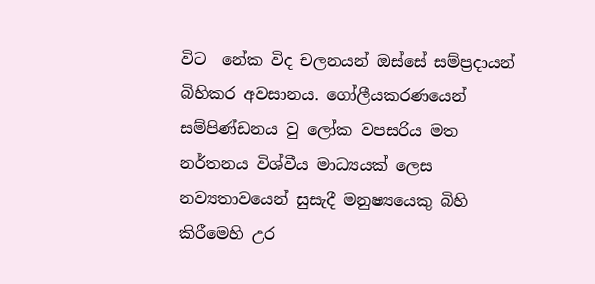විට  නේක විද චලනයන් ඔස්සේ සම්ප්‍රදායන් බිහිකර අවසානය. ගෝලීයකරණයෙන් සම්පිණ්ඩනය වු ලෝක වපසරිය මත නර්තනය විශ්වීය මාධ්‍යයක් ලෙස නව්‍යතාවයෙන් සුසැදී මනුෂ්‍යයෙකු බිහි කිරීමෙහි උර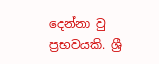දෙන්නා වු ප්‍රභවයකි. ශ්‍රී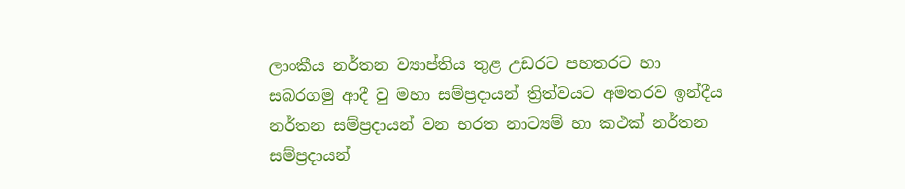ලාංකීය නර්තන ව්‍යාප්තිය තුළ උඩරට පහතරට හා සබරගමු ආදී වු මහා සම්ප්‍රදායන් ත්‍රිත්වයට අමතරව ඉන්දීය නර්තන සම්ප්‍රදායන් වන භරත නාට්‍යම් හා කථක් නර්තන සම්ප්‍රදායන්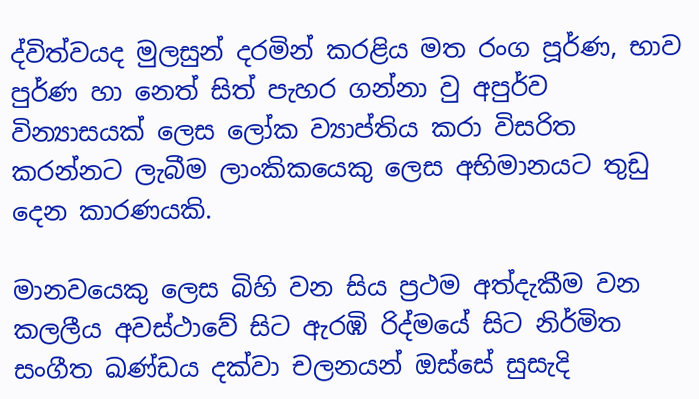ද්විත්වයද මුලසුන් දරමින් කරළිය මත රංග පූර්ණ, භාව පුර්ණ හා නෙත් සිත් පැහර ගන්නා වු අපුර්ව වින්‍යාසයක් ලෙස ලෝක ව්‍යාප්තිය කරා විසරිත කරන්නට ලැබීම ලාංකිකයෙකු ලෙස අභිමානයට තුඩු දෙන කාරණයකි.

මානවයෙකු ලෙස බිහි වන සිය ප්‍රථම අත්දැකීම වන කලලීය අවස්ථාවේ සිට ඇරඹි රිද්මයේ සිට නිර්මිත සංගීත ඛණ්ඩය දක්වා චලනයන් ඔස්සේ සුසැදි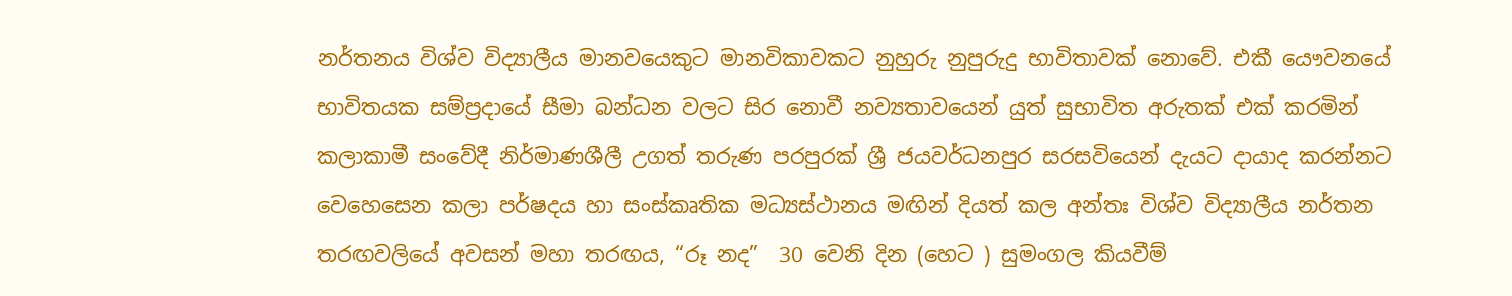නර්තනය විශ්ව විද්‍යාලීය මානවයෙකුට මානවිකාවකට නුහුරු නුපුරුදු භාවිතාවක් නොවේ. එකී යෞවනයේ භාවිතයක සම්ප්‍රදායේ සීමා බන්ධන වලට සිර නොවී නව්‍යතාවයෙන් යුත් සුභාවිත අරුතක් එක් කරමින් කලාකාමී සංවේදී නිර්මාණශීලී උගත් තරුණ පරපුරක් ශ්‍රී ජයවර්ධනපුර සරසවියෙන් දැයට දායාද කරන්නට වෙහෙසෙන කලා පර්ෂදය හා සංස්කෘතික මධ්‍යස්ථානය මඟින් දියත් කල අන්තඃ විශ්ව විද්‍යාලීය නර්තන තරඟවලියේ අවසන් මහා තරඟය, “රූ නද”  30 වෙනි දින (හෙට ) සුමංගල කියවීම්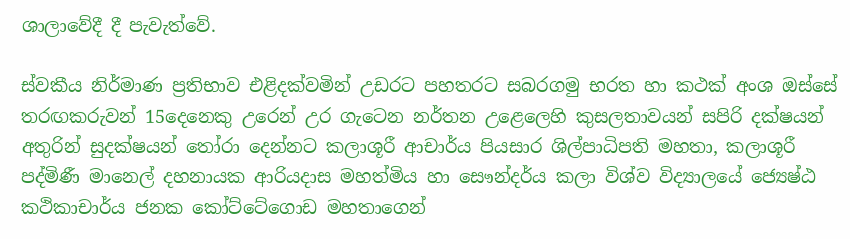ශාලාවේදී දී පැවැත්වේ.

ස්වකීය නිර්මාණ ප්‍රතිභාව එළිදක්වමින් උඩරට පහතරට සබරගමු භරත හා කථක් අංශ ඔස්සේ තරඟකරුවන් 15දෙනෙකු උරෙන් උර ගැටෙන නර්තන උළෙලෙහි කුසලතාවයන් සපිරි දක්ෂයන් අතුරින් සුදක්ෂයන් තෝරා දෙන්නට කලාශූරී ආචාර්ය පියසාර ශිල්පාධිපති මහතා, කලාශූරී පද්මිණී මානෙල් දහනායක ආරියදාස මහත්මිය හා සෞන්දර්ය කලා විශ්ව විද්‍යාලයේ ජ්‍යෙෂ්ඨ කථිකාචාර්ය ජනක කෝට්ටේගොඩ මහතාගෙන්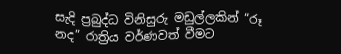සැදි ප්‍රබුද්ධ විනිසුරු මඩුල්ලකින් “රූ නද” රාත්‍රිය වර්ණවත් වීමට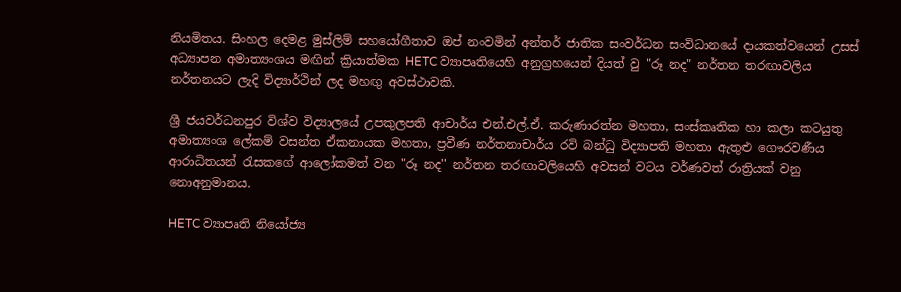නියමිතය. සිංහල දෙමළ මුස්ලිම් සහයෝගීතාව ඔප් නංවමින් අන්තර් ජාතික සංවර්ධන සංවිධානයේ දායකත්වයෙන් උසස් අධ්‍යාපන අමාත්‍යංශය මඟින් ක්‍රියාත්මක HETC ව්‍යාපෘතියෙහි අනුග්‍රහයෙන් දියත් වු "රූ නද" නර්තන තරඟාවලිය නර්තනයට ලැදි විද්‍යාර්ථින් ලද මහඟු අවස්ථාවකි.

ශ්‍රී ජයවර්ධනපුර විශ්ව විද්‍යාලයේ උපකුලපති ආචාර්ය එන්.එල්.ඒ. කරුණාරත්න මහතා, සංස්කෘතික හා කලා කටයුතු අමාත්‍යංශ ලේකම් වසන්ත ඒකනායක මහතා, ප්‍රවීණ නර්තනාචාර්ය රවි බන්ධු විද්‍යාපති මහතා ඇතුළු ගෞරවණීය ආරාධිතයන් රැසකගේ ආලෝකමත් වන "රූ නද'' නර්තන තරඟාවලියෙහි අවසන් වටය වර්ණවත් රාත්‍රියක් වනු නොඅනුමානය.

HETC ව්‍යාපෘති නියෝජ්‍ය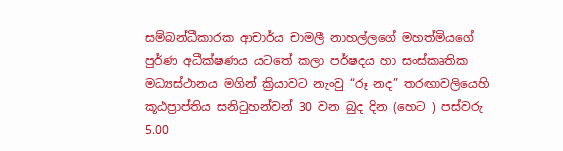සම්බන්ධීකාරක ආචාර්ය චාමලී නාහල්ලගේ මහත්මියගේ පුර්ණ අධීක්ෂණ‍ය යටතේ කලා පර්ෂදය හා සංස්කෘතික මධ්‍යස්ථානය මගින් ක්‍රියාවට නැංවු “රූ නද” තරඟාවලියෙහි කූඨප්‍රාප්තිය සනිටුහන්වන් 30 වන බුද දින (හෙට ) පස්වරු 5.00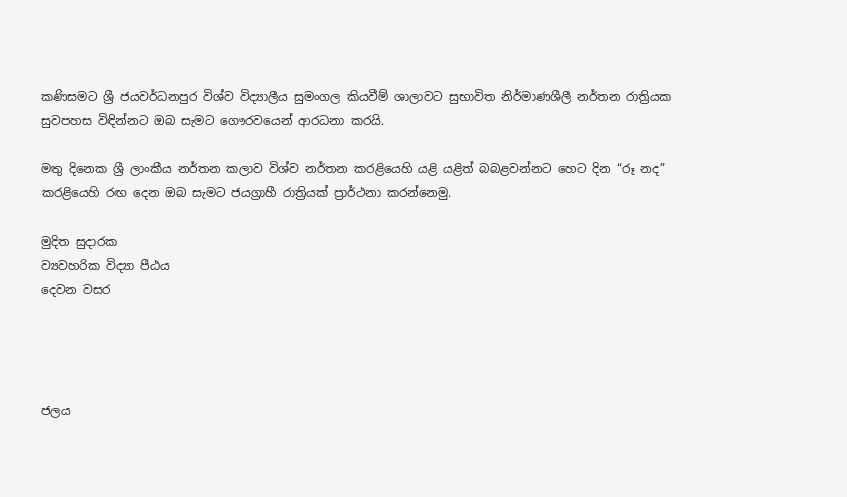කණිසමට ශ්‍රී ජයවර්ධනපුර විශ්ව විද්‍යාලීය සුමංගල කියවීම් ශාලාවට සුභාවිත නිර්මාණශීලී නර්තන රාත්‍රියක සුවපහස විඳින්නට ඔබ සැමට ගෞරවයෙන් ආරධනා කරයි.

මතු දිනෙක ශ්‍රී ලාංකීය නර්තන කලාව විශ්ව නර්තන කරළියෙහි ‍යළි ‍යළිත් බබළවන්නට හෙට දින “රූ නද” කරළියෙහි රඟ දෙන ඔබ සැමට ජයග්‍රාහී රාත්‍රියක් ප්‍රාර්ථනා කරන්නෙමු.

මුදිත සුදාරක
ව්‍යවහරික විද්‍යා පීඨය
දෙවන වසර




ජලය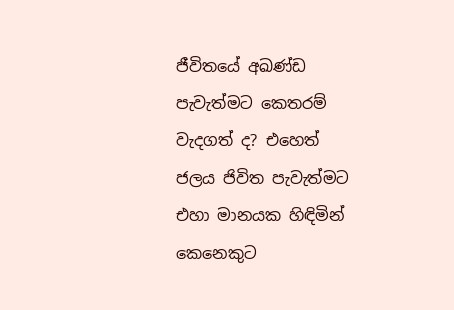ජීවිතයේ අඛණ්ඩ පැවැත්මට කෙතරම් වැදගත් ද? එහෙත් ජලය ජිවිත පැවැත්මට එහා මානයක හිඳිමින් කෙනෙකුට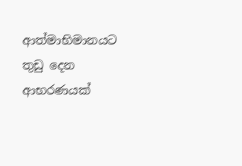ආත්මාභිමානයට තුඩු දෙන ආභරණයක්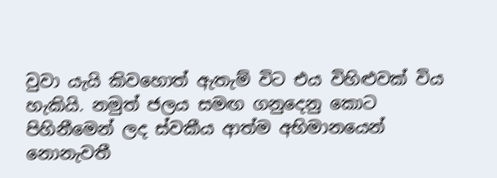වුවා යැයි කිවහොත් ඇතැම් විට එය විහිළුවක් විය හැකියි. නමුත් ජලය සමඟ ගනුදෙනු කොට පිහිනීමෙන් ලද ස්වකීය ආත්ම අභිමානයෙන් නොනැවතී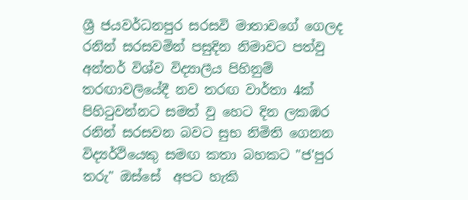ශ්‍රී ජයවර්ධනපුර සරසවි මාතාවගේ ගෙලද රනින් සරසවමින් පසුදින නිමාවට පත්වු අන්තර් විශ්ව විද්‍යාලීය පිහිනුම් තරඟාවලියේදී නව තරඟ වාර්තා 4ක් පිහිටුවන්නට සමත් වු හෙට දින ලකඹර රනින් සරසවන බවට සුභ නිමිති ගෙනන විද්‍යර්ථියෙකු සමඟ කතා බහකට "ජ'පුර තරු" ඔස්සේ  අපට හැකි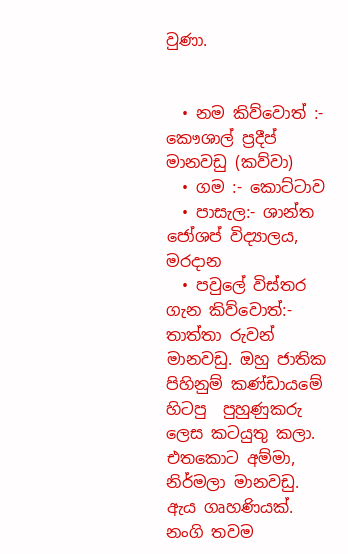වුණා.


  • නම කිව්වොත් :- කෞශාල් ප්‍රදීප් මානවඩු (කව්වා)
  • ගම :- කොට්ටාව
  • පාසැල:- ශාන්ත ජෝශප් විද්‍යාලය, මරදාන
  • පවුලේ විස්තර ගැන කිව්වොත්:- තාත්තා රුවන් මානවඩු. ඔහු ජාතික පිහිනුම් කණ්ඩායමේ හිටපු  පුහුණුකරු ලෙස කටයුතු කලා. එතකොට අම්මා, නිර්මලා මානවඩු. ඇය ගෘහණියක්. නංගි තවම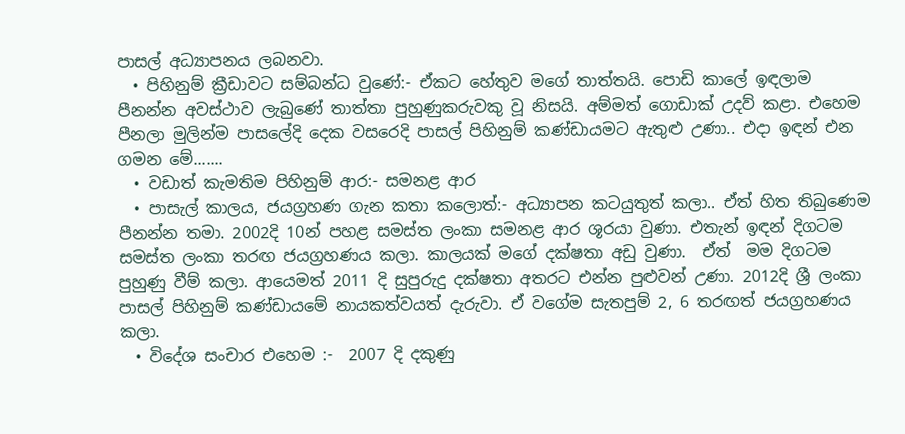පාසල් අධ්‍යාපනය ලබනවා.
  • පිහිනුම් ක්‍රීඩාවට සම්බන්ධ වුණේ:- ඒකට හේතුව මගේ තාත්තයි. පොඩි කාලේ ඉඳලාම පීනන්න අවස්ථාව ලැබුණේ තාත්තා පුහුණුකරුවකු වූ නිසයි. අම්මත් ගොඩාක් උදව් කළා. එහෙම පීනලා මුලින්ම පාසලේදි දෙක වසරෙදි පාසල් පිහිනුම් කණ්ඩායමට ඇතුළු උණා.. එදා ඉඳන් එන ගමන මේ.......
  • වඩාත් කැමතිම පිහිනුම් ආර:- සමනළ ආර
  • පාසැල් කාලය, ජයග්‍රහණ ගැන කතා කලොත්:- අධ්‍යාපන කටයුතුත් කලා.. ඒත් හිත තිබුණෙම පීනන්න තමා. 2002දි 10න් පහළ සමස්ත ලංකා සමනළ ආර ශූරයා වුණා. එතැන් ඉඳන් දිගටම සමස්ත ලංකා තරඟ ජයග්‍රහණය කලා. කාලයක් මගේ දක්ෂතා අඩු වුණා.  ඒත්  මම දිගටම පුහුණු වීම් කලා. ආයෙමත් 2011 දි සුපුරුදු දක්ෂතා අතරට එන්න පුළුවන් උණා. 2012දි ශ්‍රී ලංකා පාසල් පිහිනුම් කණ්ඩායමේ නායකත්වයත් දැරුවා. ඒ වගේම සැතපුම් 2, 6 තරඟත් ජයග්‍රහණ‍ය කලා.
  • විදේශ සංචාර එහෙම :-  2007 දි දකුණු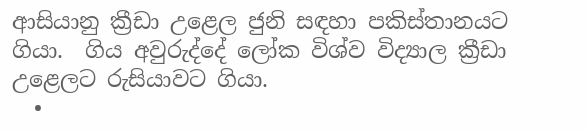ආසියානු ක්‍රීඩා උළෙල ජුනි සඳහා පකිස්තානයට ගියා.  ගිය අවුරුද්දේ ලෝක විශ්ව විද්‍යාල ක්‍රීඩා උළෙලට රුසියාවට ගියා.
  •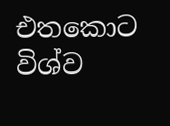එතකොට විශ්ව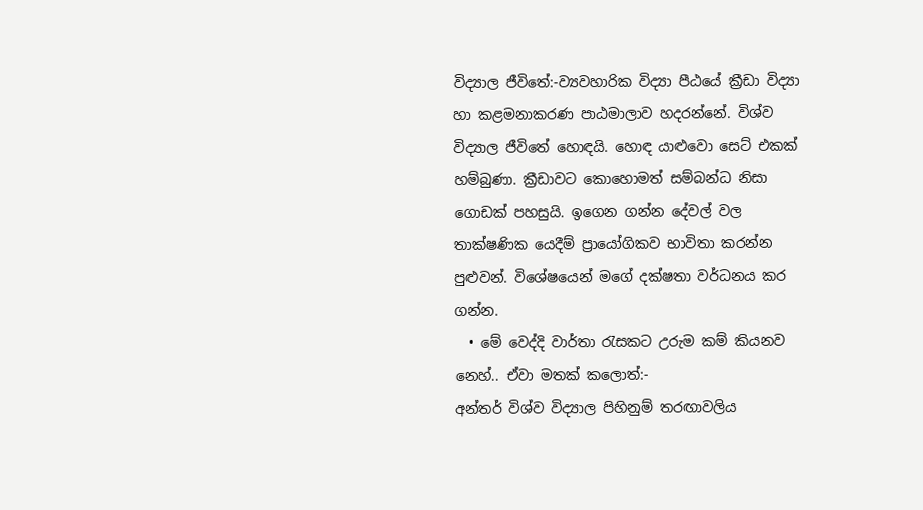විද්‍යාල ජීවිතේ:-ව්‍යවහාරික විද්‍යා පීඨයේ ක්‍රීඩා විද්‍යා හා කළමනාකරණ පාඨමාලාව හදරන්නේ. විශ්ව විද්‍යාල ජීවිතේ හොඳයි. හොඳ යාළුවො සෙට් එකක් හම්බුණා. ක්‍රීඩාවට කොහොමත් සම්බන්ධ නිසා ගොඩක් පහසුයි. ඉගෙන ගන්න දේවල් වල තාක්ෂණික යෙදීම් ප්‍රායෝගිකව භාවිතා කරන්න පුළුවන්. විශේෂයෙන් මගේ දක්ෂතා වර්ධනය කර ගන්න.
  • මේ වෙද්දි වාර්තා රැසකට උරුම කම් කියනව නෙහ්.. ඒවා මතක් කලොත්:-
අන්තර් විශ්ව විද්‍යාල පිහිනුම් තරඟාවලිය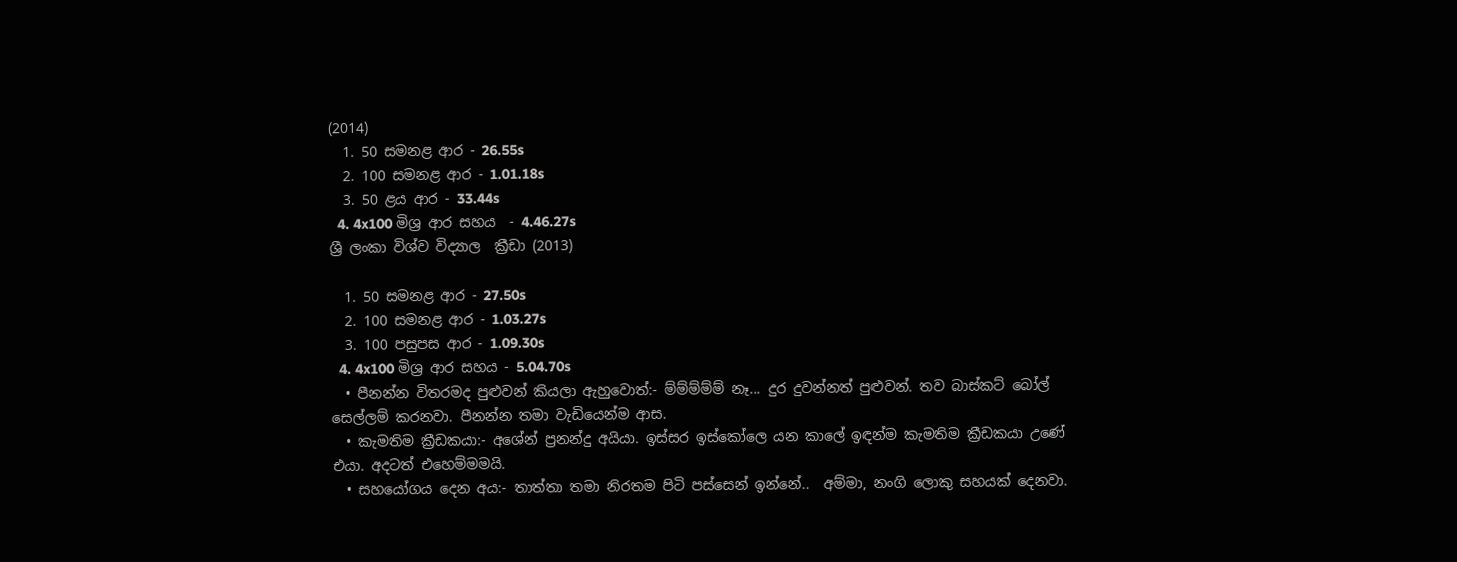(2014)
  1. 50 සමනළ ආර - 26.55s
  2. 100 සමනළ ආර - 1.01.18s
  3. 50 ළය ආර - 33.44s
  4. 4x100 මිශ්‍ර ආර සහය  - 4.46.27s
ශ්‍රී ලංකා විශ්ව විද්‍යාල  ක්‍රීඩා (2013)

  1. 50 සමනළ ආර - 27.50s
  2. 100 සමනළ ආර - 1.03.27s
  3. 100 පසුපස ආර - 1.09.30s
  4. 4x100 මිශ්‍ර ආර සහය - 5.04.70s
  • පීනන්න විතරමද පුළුවන් කියලා ඇහුවොත්:- ම්ම්ම්ම්ම් නෑ... දුර දුවන්නත් පුළුවන්. තව බාස්කට් බෝල් සෙල්ලම් කරනවා. පීනන්න තමා වැඩියෙන්ම ආස.
  • කැමතිම ක්‍රීඩකයා:- අශේන් ප්‍රනන්දු අයියා. ඉස්සර ඉස්කෝලෙ යන කාලේ ඉඳන්ම කැමතිම ක්‍රීඩකයා උණේ එයා. අදටත් එහෙම්මමයි.
  • සහයෝගය දෙන අය:- තාත්තා තමා නිරතම පිටි පස්සෙන් ඉන්නේ..  අම්මා, නංගි ලොකු සහයක් දෙනවා.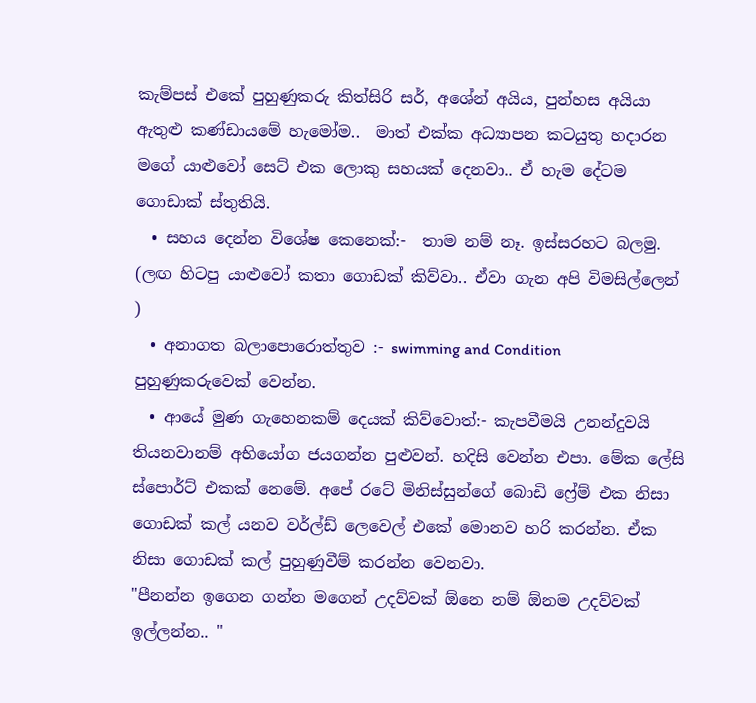කැම්පස් එකේ පුහුණුකරු කිත්සිරි සර්, අශේන් අයිය, පුන්හස අයියා ඇතුළු කණ්ඩායමේ හැමෝම..  මාත් එක්ක අධ්‍යාපන කටයුතු හදාරන මගේ යාළුවෝ සෙට් එක ලොකු සහයක් දෙනවා.. ඒ හැම දේටම ගොඩාක් ස්තුතියි.
  • සහය දෙන්න විශේෂ කෙනෙක්:-  තාම නම් නෑ. ඉස්සරහට බලමු. (ලඟ හිටපු ‍යාළුවෝ කතා ගොඩක් කිව්වා.. ඒවා ගැන අපි විමසිල්ලෙන් )
  • අනාගත බලාපොරොත්තුව :- swimming and Condition පුහුණුකරුවෙක් වෙන්න.
  • ආයේ මුණ ගැහෙනකම් දෙයක් කිව්වොත්:- කැපවීමයි උනන්දුවයි තියනවානම් අභියෝග ජයගන්න පුළුවන්. හදිසි වෙන්න එපා. මේක ලේසි ස්පොර්ට් එකක් නෙමේ. අපේ රටේ මිනිස්සුන්ගේ බොඩි ෆ්‍රේම් එක නිසා ගොඩක් කල් යනව වර්ල්ඩ් ලෙවෙල් එකේ මොනව හරි කරන්න. ඒක නිසා ගොඩක් කල් පුහුණුවීම් කරන්න වෙනවා.
"පීනන්න ඉගෙන ගන්න මගෙන් උදව්වක් ඕනෙ නම් ඕනම උදව්වක් ඉල්ලන්න.. "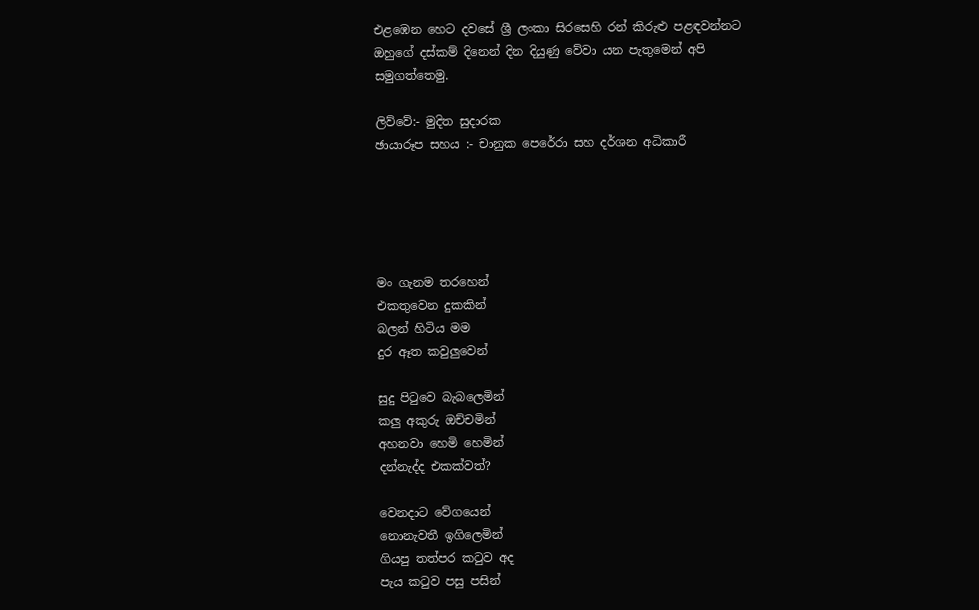එළඹෙන හෙට දවසේ ශ්‍රී ලංකා සිරසෙහි රන් කිරුළු පළඳවන්නට ඔහුගේ දස්කම් දිනෙන් දින දියුණු වේවා යන පැතුමෙන් අපි සමුගත්තෙමු.

ලිව්වේ:- මුදිත සුදාරක
ඡායාරූප සහය :- චානුක පෙරේරා සහ දර්ශන අධිකාරී





මං ගැනම තරහෙන්
එකතුවෙන දුකකින්
බලන් හිටිය මම
දුර ඈත කවුලුවෙන්

සුදු පිටුවෙ බැබලෙමින්
කලු අකුරු ඔච්චමින්
අහනවා හෙමි හෙමින්
දන්නැද්ද එකක්වත්?

වෙනදාට වේගයෙන්
නොනැවතී ඉගිලෙමින්
ගියපු තත්පර කටුව අද
පැය කටුව පසු පසින්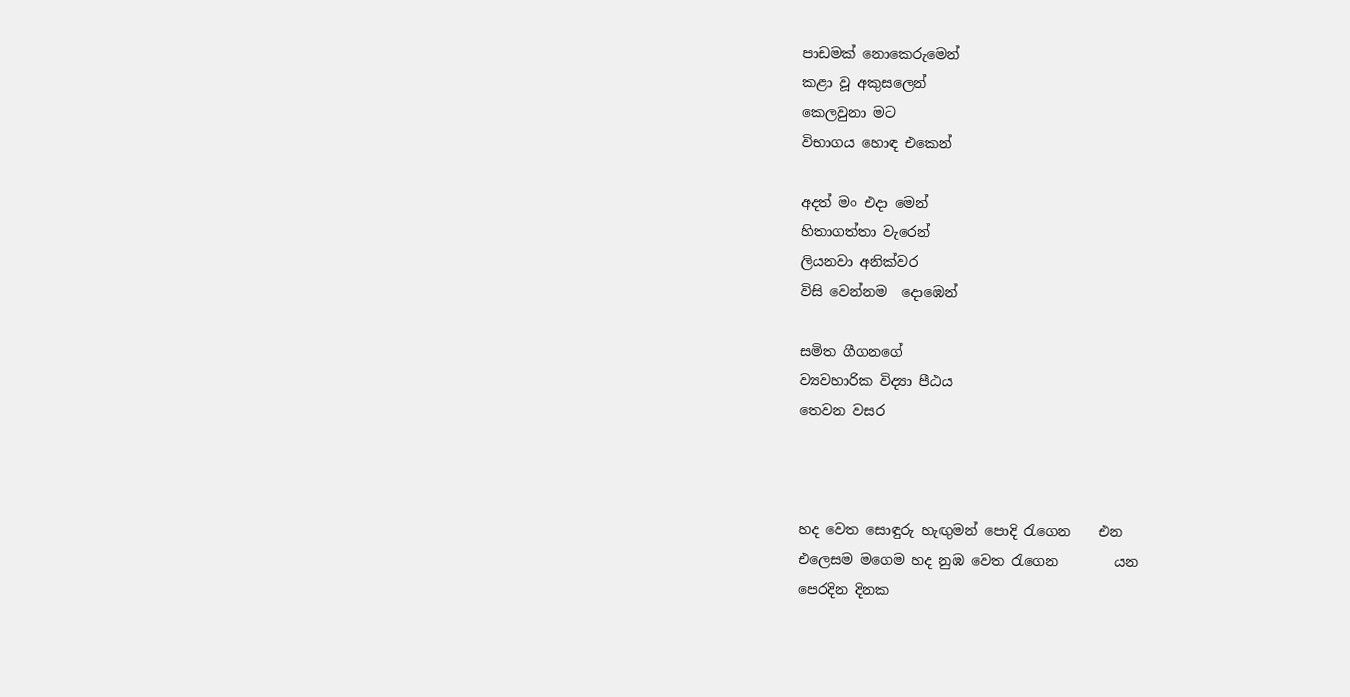පාඩමක් නොකෙරුමෙන්
කළා වූ අකුසලෙන්
කෙලවුනා මට
විභාගය හොඳ එකෙන්

අදත් මං එදා මෙන්
හිතාගත්තා වැරෙන්
ලියනවා අනික්වර
විසි වෙන්නම  දොඹෙන්

සමිත ගීගනගේ
ව්‍යවහාරික විද්‍යා පීඨය
තෙවන වසර



හද වෙත සොඳුරු හැඟුමන් පොදි රැගෙන    එන
එලෙසම මගෙම හද නුඹ වෙත රැගෙන        යන
පෙරදින දිනක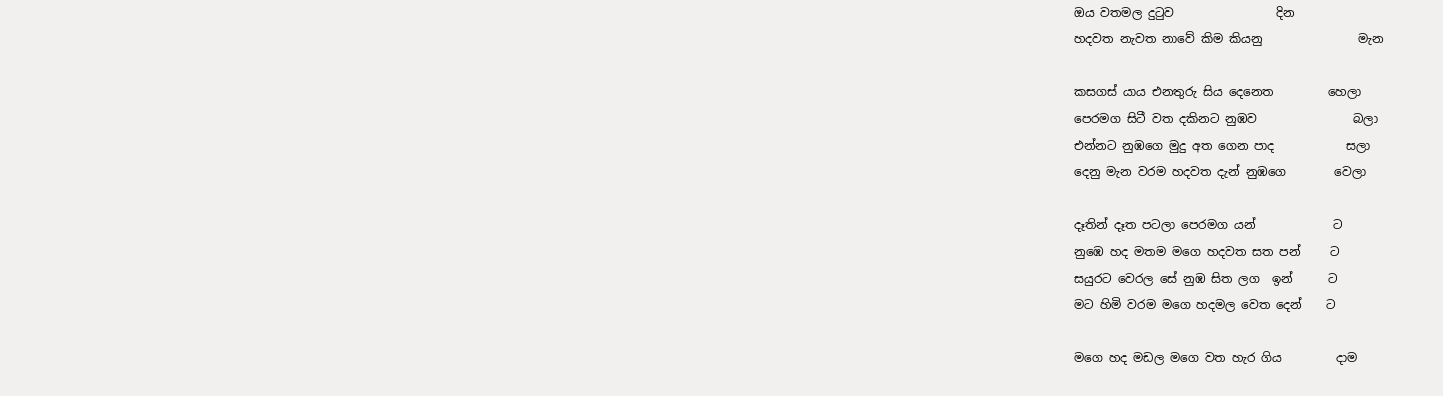ඔය වතමල දුටුව                 දින
හදවත නැවත නාවේ කිම කියනු                මැන

කසගස් යාය එනතුරු සිය දෙනෙත         හෙලා
පෙරමග සිටී වත දකිනට නුඹව                බලා
එන්නට නුඹගෙ මුදු අත ගෙන පාද            සලා
දෙනු මැන වරම හදවත දැන් නුඹගෙ        වෙලා

දෑතින් දෑත පටලා පෙරමග යන්             ට
නුඹෙ හද මතම මගෙ හදවත සත පන්     ට
සයුරට වෙරල සේ නුඹ සිත ලග  ඉන්      ට
මට හිමි වරම මගෙ හදමල වෙත දෙන්    ට

මගෙ හද මඩල මගෙ වත හැර ගිය         දාම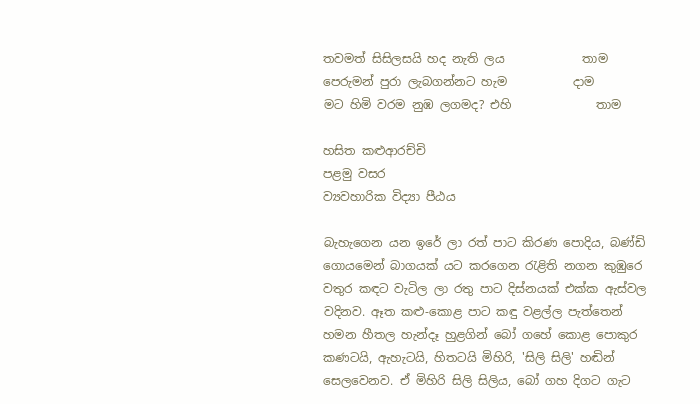තවමත් සිසිලසයි හද නැති ලය             තාම
පෙරුමන් පුරා ලැබගන්නට හැම           දාම
මට හිමි වරම නුඹ ලගමද? එහි              තාම

හසිත කළුආරච්චි
පළමු වසර
ව්‍යවහාරික විද්‍යා පීඨය

බැහැගෙන යන ඉරේ ලා රත් පාට කිරණ පොදිය, බණ්ඩි ගොයමෙන් බාගයක් යට කරගෙන රැළිති නගන කුඹුරෙ වතුර කඳට වැටිල ලා රතු පාට දිස්නයක් එක්ක ඇස්වල වදිනව. ඈත කළු-කොළ පාට කඳු වළල්ල පැත්තෙන් හමන හීතල හැන්දෑ හුළගින් බෝ ගහේ කොළ පොකුර කණටයි, ඇහැටයි, හිතටයි මිහිරි, 'සිලි සිලි' හඬින් සෙලවෙනව. ඒ මිහිරි සිලි සිලිය, බෝ ගහ දිගට ගැට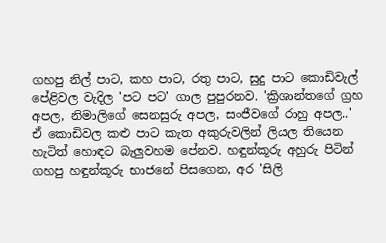ගහපු නිල් පාට, කහ පාට, රතු පාට, සුදු පාට කොඩිවැල් පේළිවල වැදිල 'පට පට' ගාල පුපුරනව. 'ක්‍රිශාන්තගේ ග්‍රහ අපල, නිමාලිගේ සෙනසුරු අපල, සංජීවගේ රාහු අපල..' ඒ කොඩිවල කළු පාට කැත අකුරුවලින් ලියල තියෙන හැටිත් හොඳට බැලුවහම පේනව. හඳුන්කූරු අහුරු පිටින් ගහපු හඳුන්කූරු භාජනේ පිසගෙන, අර 'සිලි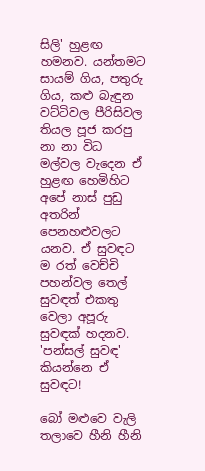සිලි' හුළඟ හමනව. යන්තමට සායම් ගිය, පතුරු ගිය, කළු බැඳුන වට්ටිවල පීරිසිවල තියල පූජ කරපු නා නා විධ මල්වල වැදෙන ඒ හුළඟ හෙමිහිට අපේ නාස් පුඩු අතරින් පෙනහළුවලට යනව. ඒ සුවඳට ම රත් වෙච්චි පහන්වල තෙල් සුවඳත් එකතු වෙලා අපූරු සුවඳක් හදනව. 'පන්සල් සුවඳ' කියන්නෙ ඒ සුවඳට!

බෝ මළුවෙ වැලි තලාවෙ හීනි හීනි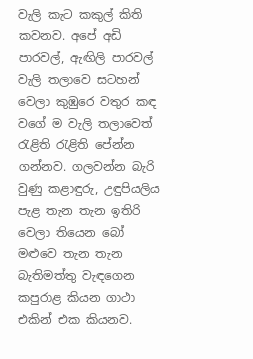වැලි කැට කකුල් කිති කවනව. අපේ අඩි පාරවල්, ඇඟිලි පාරවල් වැලි තලාවෙ සටහන් වෙලා කුඹුරෙ වතුර කඳ වගේ ම වැලි තලාවෙත් රැළිති රැළිති පේන්න ගන්නව. ගලවන්න බැරි වුණු කළාඳුරු, උඳුපියලිය පැළ තැන තැන ඉතිරි වෙලා තියෙන බෝ මළුවෙ තැන තැන බැතිමත්තු වැඳගෙන කපුරාළ කියන ගාථා එකින් එක කියනව.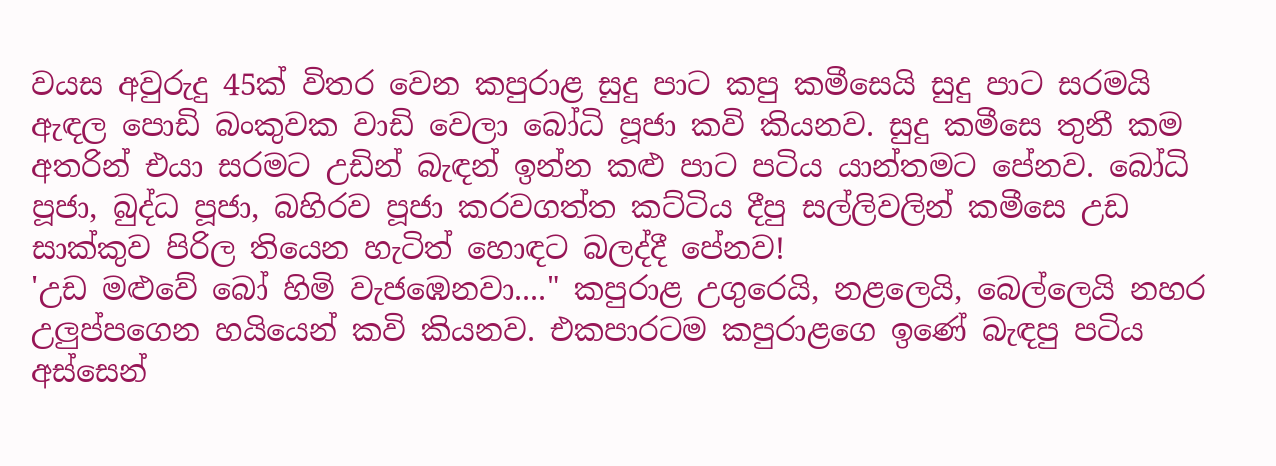වයස අවුරුදු 45ක් විතර වෙන කපුරාළ සුදු පාට කපු කමීසෙයි සුදු පාට සරමයි ඇඳල පොඩි බංකුවක වාඩි වෙලා බෝධි පූජා කවි කියනව. සුදු කමීසෙ තුනී කම අතරින් එයා සරමට උඩින් බැඳන් ඉන්න කළු පාට පටිය යාන්තමට පේනව. බෝධි පූජා, බුද්ධ පූජා, බහිරව පූජා කරවගත්ත කට්ටිය දීපු සල්ලිවලින් කමීසෙ උඩ සාක්කුව පිරිල තියෙන හැටිත් හොඳට බලද්දී පේනව!
'උඩ මළුවේ බෝ හිමි වැජඹෙනවා...." කපුරාළ උගුරෙයි, නළලෙයි, බෙල්ලෙයි නහර උලුප්පගෙන හයියෙන් කවි කියනව. එකපාරටම කපුරාළගෙ ඉණේ බැඳපු පටිය අස්සෙන්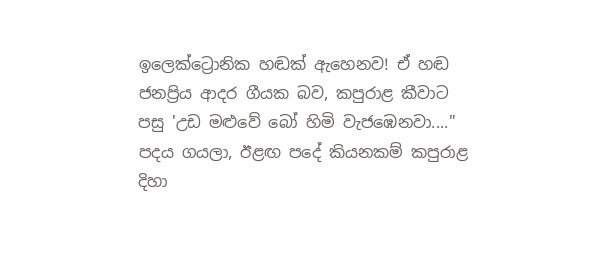ඉලෙක්ට්‍රොනික හඬක් ඇහෙනව! ඒ හඬ ජනප්‍රිය ආදර ගීයක බව, කපුරාළ කීවාට පසු 'උඩ මළුවේ බෝ හිමි වැජඹෙනවා...." පදය ගයලා, ඊළඟ පදේ කියනකම් කපුරාළ දිහා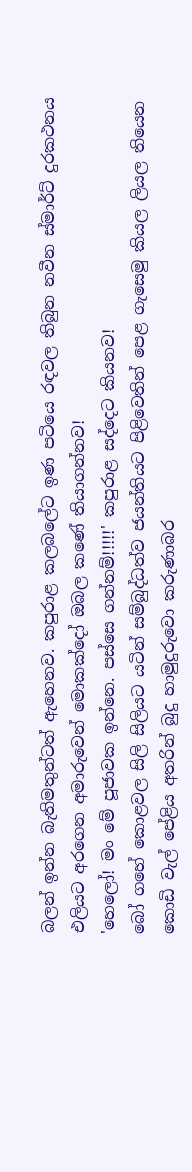බලන් ඉන්න බැතිමතුන්ටත් ඇහෙනව. කපුරාළ කලබලේට ඉණ පටියෙ රඳවල තිබුන නවීන ස්මාර්ට් දුරකථනය එලියට අරගෙන අමාරුවෙන් මොකක්දෝ ඔබල කණේ තියාගන්නව!
'හෙලෝ! මං මේ පූජාවක ඉන්නෙ. පස්සෙ ගන්නම්!!!!!' කපුරාළ සද්දෙට කියනව!
බෝ ගහේ කොළවල සිලි සිලියට යටින් සම්බුද්ධත්ව ජයන්තියට පිළිවෙතින් පෙළ ගැසෙමු කියල ලියල තියෙන කොඩි වැල් පේළිය අතරින් බුදු හාමුදුරුවො කරුණාබර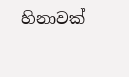හිනාවක්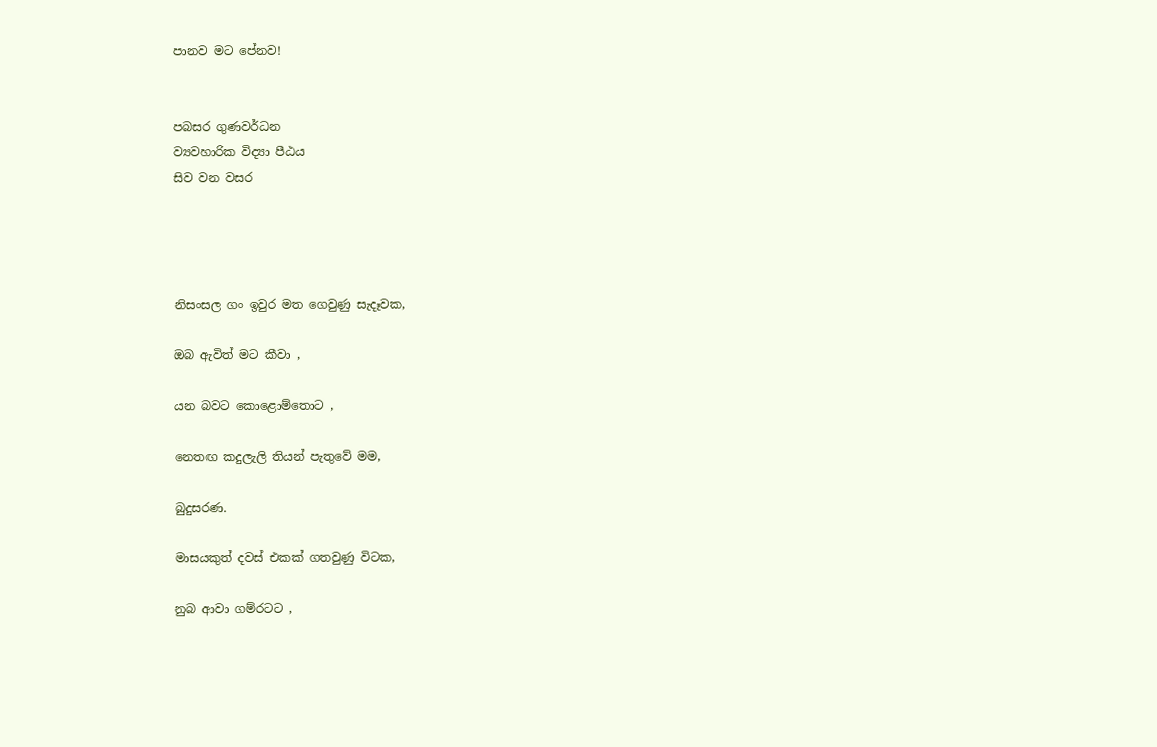පානව මට පේනව!


පබසර ගුණවර්ධන
ව්‍යවහාරික විද්‍යා පීඨය
සිව වන වසර




නිසංසල ගං ඉවුර මත ගෙවුණු සැදෑවක,

ඔබ ඇවිත් මට කීවා ,

යන බවට කොළොම්තොට ,

නෙතඟ කදුලැලි තියන් පැතුවේ මම,

බුදුසරණ.

මාසයකුත් දවස් එකක් ගතවුණු විටක,

නුබ ආවා ගම්රටට ,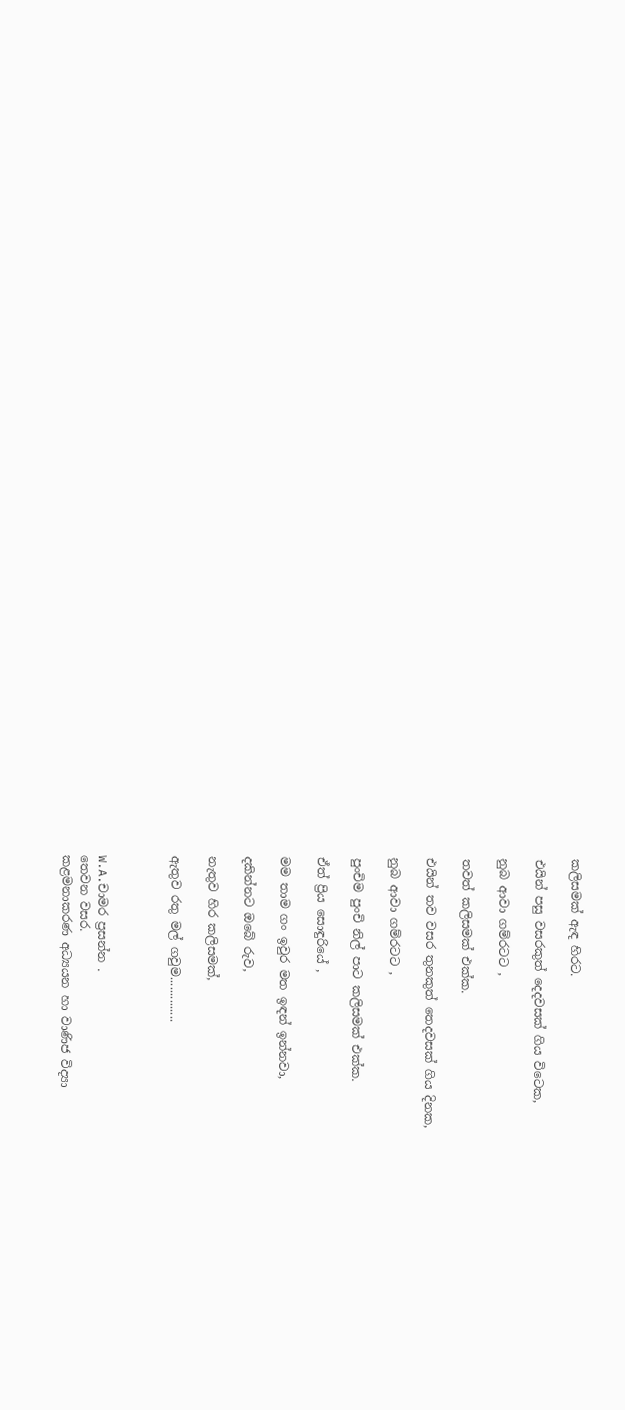කලිසමක් ඇඳ හිරට.

එයින් පසු වසරකුත් දෙදවසක් ගිය විටෙක,

නුබ ආවා ගම්රටට ,

තවත් කලිසමක් එක්ක.

එයින් තව වසර තුනකුත් තෙදවසක් ගිය දිනක,

නුබ ආවා ගම්රටට ,

පුංචිම පුංචි නිල් පාට කලිසමක් එක්ක.

ඒත් ප්‍රිය සොඳුරියේ ,

මම තාම ගං ඉවුර මත ඉඳන් ඉන්නවා,

දකින්නට ඔබේ රුව,

නැතුව හිර කලිසමක්,

ඇතුව රතු මල් ගවුම..............



W.A.චාමර ප්‍රසන්න .
තෙවන වසර.
කළමනාකරණ අධ්‍යයන හා වාණිජ විද්‍යා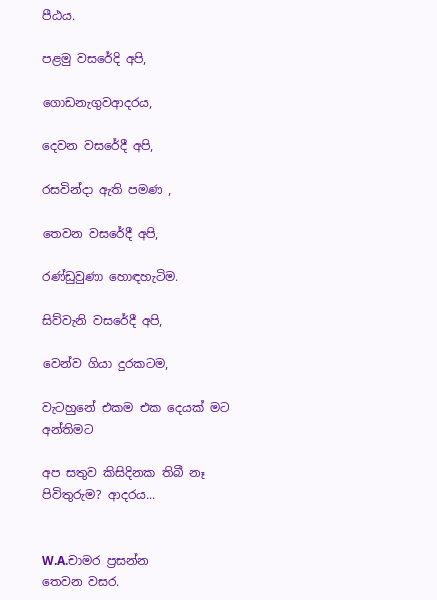පීඨය.

පළමු වසරේදි අපි,

ගොඩනැගුවආදරය,

දෙවන වසරේදී අපි,

රසවින්දා ඇති පමණ ,

තෙවන වසරේදී අපි,

රණ්ඩුවුණා හොඳහැටිම.

සිව්වැනි වසරේදී අපි,

වෙන්ව ගියා දුරකටම,

වැටහුනේ එකම එක දෙයක් මට අන්තිමට

අප සතුව කිසිදිනක තිබී නෑ
පිවිතුරුම? ආදරය...


W.A.චාමර ප්‍රසන්න
තෙවන වසර.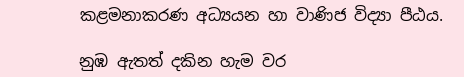කළමනාකරණ අධ්‍යයන හා වාණිජ විද්‍යා පීඨය.

නුඹ ඇතත් දකින හැම වර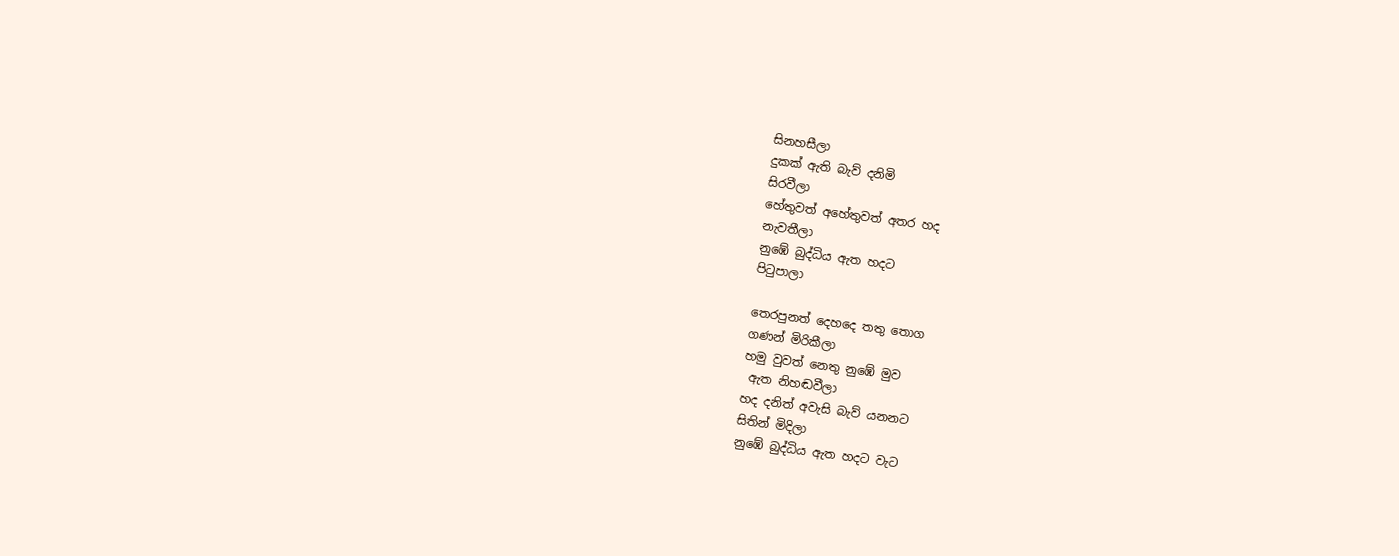සිනහසීලා
දුකක් ඇති බැව් දනිමි
සිරවීලා
හේතුවත් අහේතුවත් අතර හද
නැවතීලා
නුඹේ බුද්ධිය ඇත හදට
පිටුපාලා

තෙරපුනත් දෙහදෙ තතු තොග
ගණන් මිරිකීලා
හමු වුවත් නෙතු නුඹේ මුව
 ඇත නිහඬවීලා
හද දනිත් අවැසි බැව් යනනට
සිතින් මිදිලා
නුඹේ බුද්ධිය ඇත හදට වැට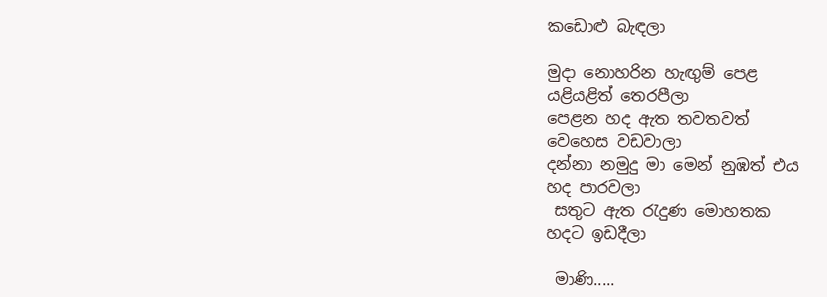කඩොළු බැඳලා

මුදා නොහරින හැඟුම් පෙළ
යළියළිත් තෙරපීලා
පෙළන හද ඇත තවතවත්
වෙහෙස වඩවාලා
දන්නා නමුදු මා මෙන් නුඹත් එය
හද පාරවලා
 සතුට ඇත රැදුණ මොහතක
හදට ඉඩදීලා

 මාණි.....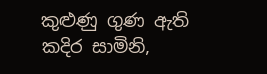කුළුණු ගුණ ඇති කදිර සාමිනි,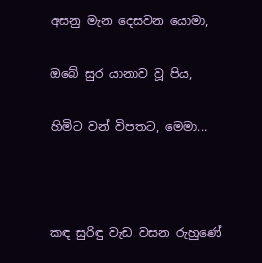අසනු මැන දෙසවන යොමා,

ඔබේ සුර යානාව වූ පිය,

හිමිට වන් විපතට, මෙමා...



කඳ සුරිඳු වැඩ වසන රුහුණේ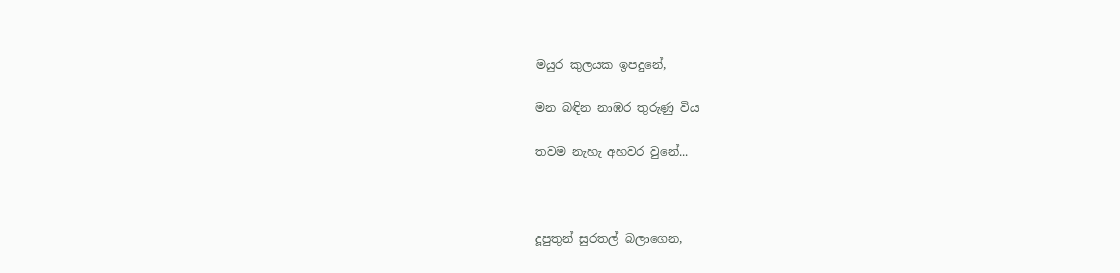මයුර කුලයක ඉපදුනේ,

මන බඳින නාඹර තුරුණු විය

තවම නැහැ අහවර වුනේ...



දූපුතුන් සුරතල් බලාගෙන,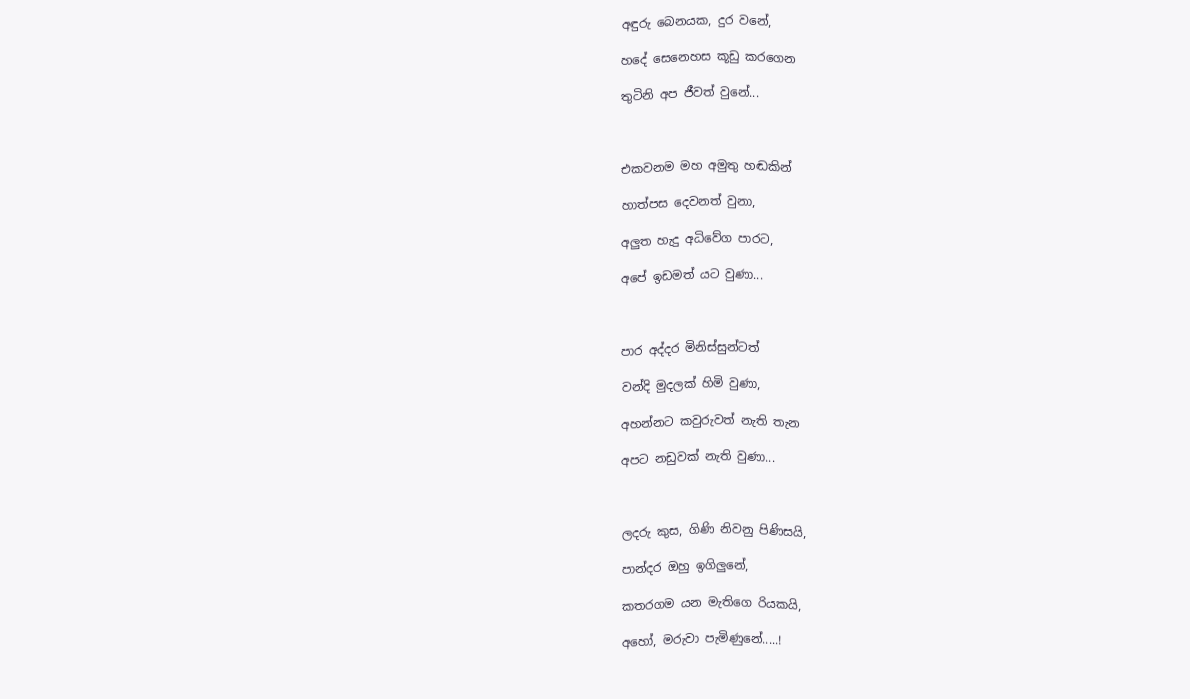අඳුරු බෙනයක, දුර වනේ,

හදේ සෙනෙහස කූඩු කරගෙන

තුටිනි අප ජීවත් වුනේ...



එකවනම මහ අමුතු හඬකින්

හාත්පස දෙවනත් වුනා,

අලුත හැදු අධිවේග පාරට,

අපේ ඉඩමත් යට වුණා...



පාර අද්දර මිනිස්සුන්ටත්

වන්දි මුදලක් හිමි වුණා,

අහන්නට කවුරුවත් නැති තැන

අපට නඩුවක් නැති වුණා...



ලදරු කුස, ගිණි නිවනු පිණිසයි,

පාන්දර ඔහු ඉගිලුනේ,

කතරගම යන මැතිගෙ රියකයි,

අහෝ, මරුවා පැමිණුනේ.....!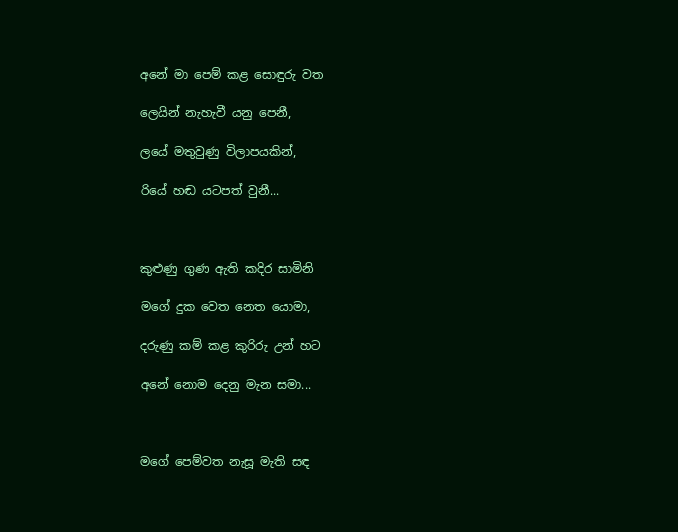අනේ මා පෙම් කළ සොඳුරු වත

ලෙයින් නැහැවී යනු පෙනී,

ලයේ මතුවුණු විලාපයකින්,

රියේ හඬ යටපත් වුනී...



කුළුණු ගුණ ඇති කදිර සාමිනි

මගේ දුක වෙත නෙත යොමා,

දරුණු කම් කළ කුරිරු උන් හට

අනේ නොම දෙනු මැන සමා...



මගේ පෙම්වත නැසූ මැති සඳ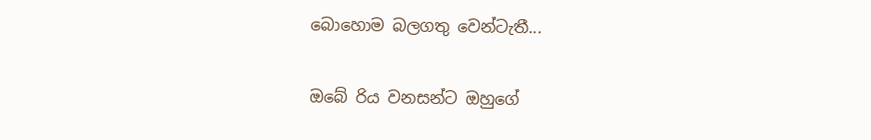බොහොම බලගතු වෙන්ටැතී...

ඔබේ රිය වනසන්ට ඔහුගේ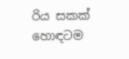රිය සකක් හොඳටම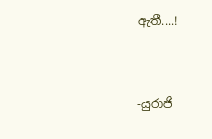ඇතී....!


-යුරාජි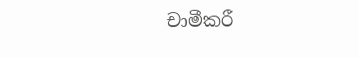චාමීකරී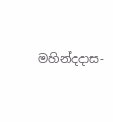මහින්දදාස-